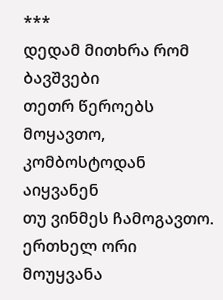***
დედამ მითხრა რომ ბავშვები
თეთრ წეროებს მოყავთო,
კომბოსტოდან აიყვანენ
თუ ვინმეს ჩამოგავთო.
ერთხელ ორი მოუყვანა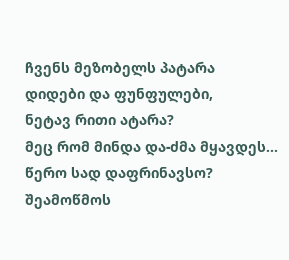ჩვენს მეზობელს პატარა
დიდები და ფუნფულები,
ნეტავ რითი ატარა?
მეც რომ მინდა და-ძმა მყავდეს...
წერო სად დაფრინავსო?
შეამოწმოს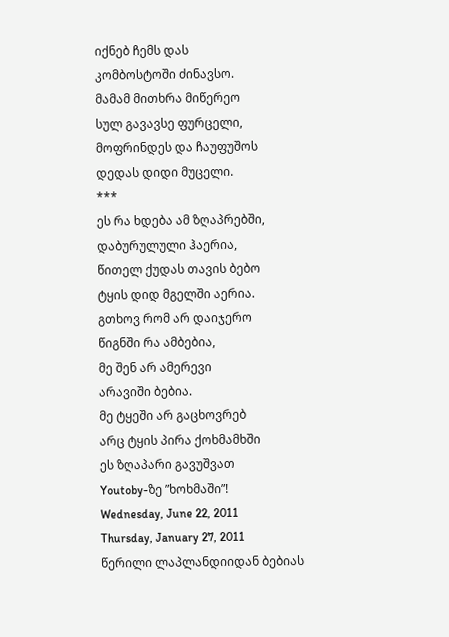იქნებ ჩემს დას
კომბოსტოში ძინავსო.
მამამ მითხრა მიწერეო
სულ გავავსე ფურცელი,
მოფრინდეს და ჩაუფუშოს
დედას დიდი მუცელი.
***
ეს რა ხდება ამ ზღაპრებში,
დაბურულული ჰაერია,
წითელ ქუდას თავის ბებო
ტყის დიდ მგელში აერია.
გთხოვ რომ არ დაიჯერო
წიგნში რა ამბებია,
მე შენ არ ამერევი
არავიში ბებია.
მე ტყეში არ გაცხოვრებ
არც ტყის პირა ქოხმამხში
ეს ზღაპარი გავუშვათ
Youtoby-ზე ”ხოხმაში”!
Wednesday, June 22, 2011
Thursday, January 27, 2011
წერილი ლაპლანდიიდან ბებიას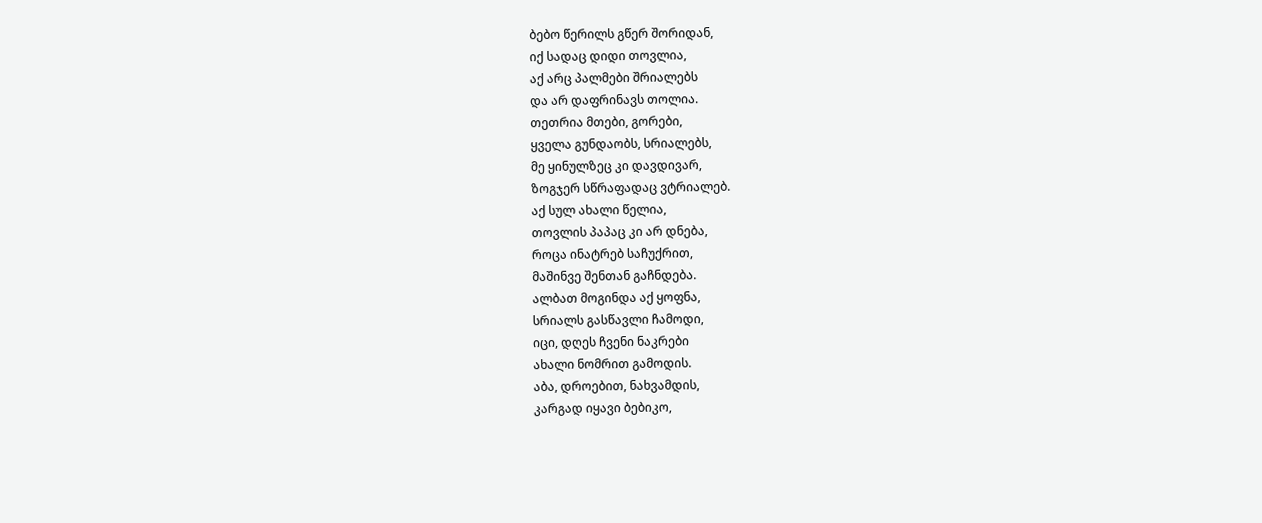ბებო წერილს გწერ შორიდან,
იქ სადაც დიდი თოვლია,
აქ არც პალმები შრიალებს
და არ დაფრინავს თოლია.
თეთრია მთები, გორები,
ყველა გუნდაობს, სრიალებს,
მე ყინულზეც კი დავდივარ,
ზოგჯერ სწრაფადაც ვტრიალებ.
აქ სულ ახალი წელია,
თოვლის პაპაც კი არ დნება,
როცა ინატრებ საჩუქრით,
მაშინვე შენთან გაჩნდება.
ალბათ მოგინდა აქ ყოფნა,
სრიალს გასწავლი ჩამოდი,
იცი, დღეს ჩვენი ნაკრები
ახალი ნომრით გამოდის.
აბა, დროებით, ნახვამდის,
კარგად იყავი ბებიკო,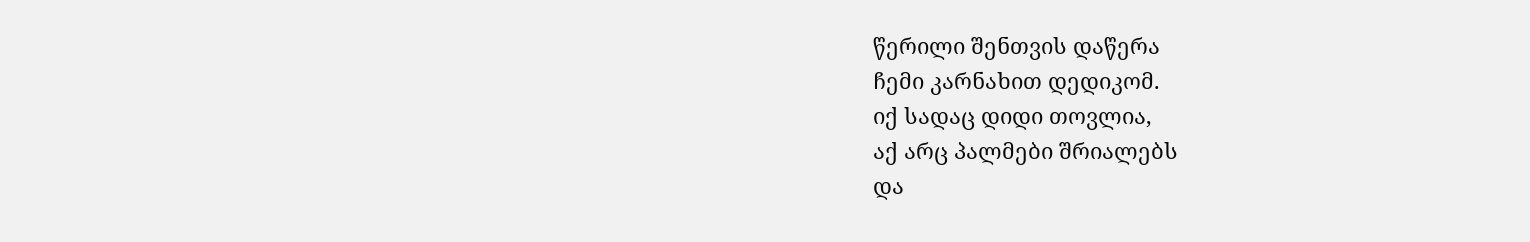წერილი შენთვის დაწერა
ჩემი კარნახით დედიკომ.
იქ სადაც დიდი თოვლია,
აქ არც პალმები შრიალებს
და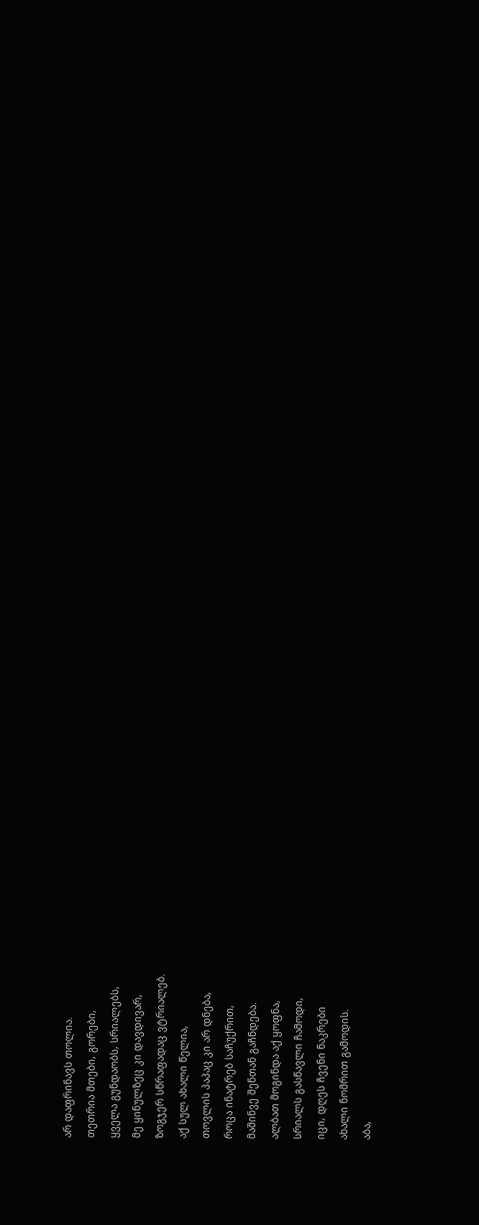არ დაფრინავს თოლია.
თეთრია მთები, გორები,
ყველა გუნდაობს, სრიალებს,
მე ყინულზეც კი დავდივარ,
ზოგჯერ სწრაფადაც ვტრიალებ.
აქ სულ ახალი წელია,
თოვლის პაპაც კი არ დნება,
როცა ინატრებ საჩუქრით,
მაშინვე შენთან გაჩნდება.
ალბათ მოგინდა აქ ყოფნა,
სრიალს გასწავლი ჩამოდი,
იცი, დღეს ჩვენი ნაკრები
ახალი ნომრით გამოდის.
აბა,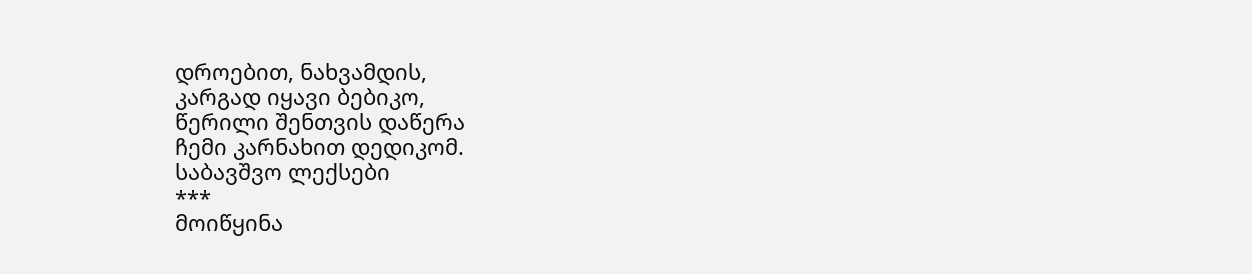დროებით, ნახვამდის,
კარგად იყავი ბებიკო,
წერილი შენთვის დაწერა
ჩემი კარნახით დედიკომ.
საბავშვო ლექსები
***
მოიწყინა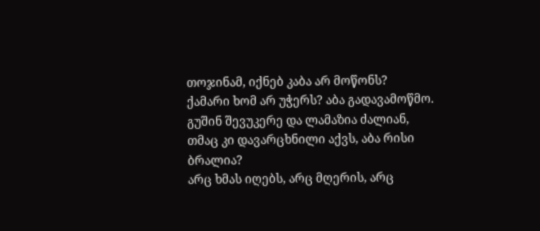თოჯინამ, იქნებ კაბა არ მოწონს?
ქამარი ხომ არ უჭერს? აბა გადავამოწმო.
გუშინ შევუკერე და ლამაზია ძალიან,
თმაც კი დავარცხნილი აქვს, აბა რისი ბრალია?
არც ხმას იღებს, არც მღერის, არც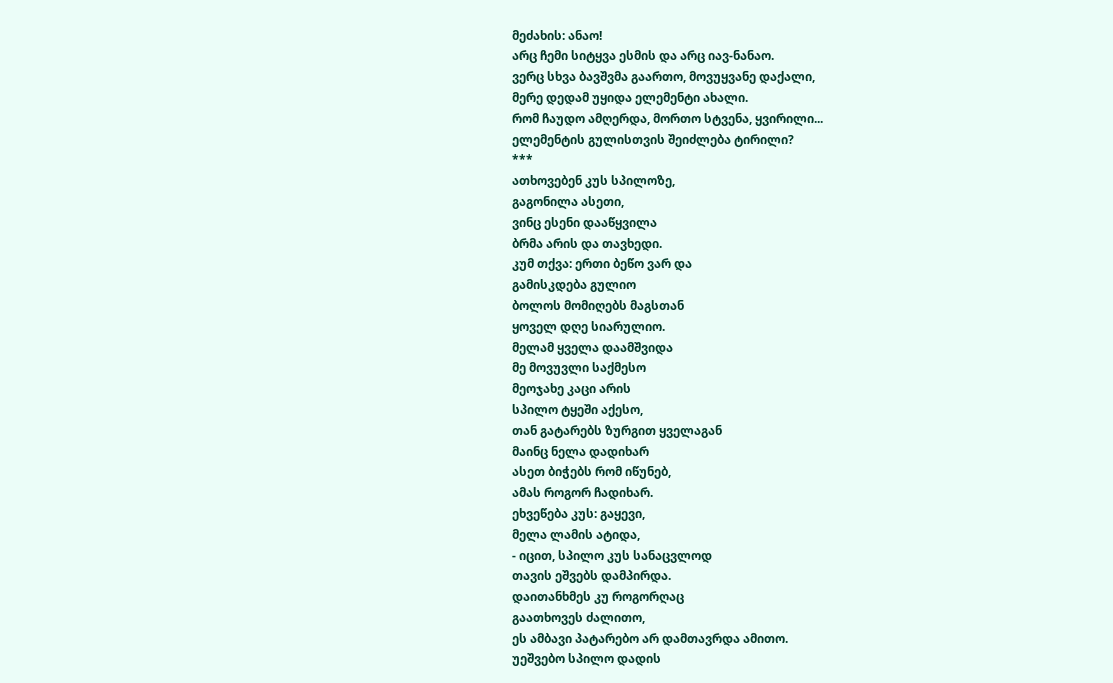მეძახის: ანაო!
არც ჩემი სიტყვა ესმის და არც იავ-ნანაო.
ვერც სხვა ბავშვმა გაართო, მოვუყვანე დაქალი,
მერე დედამ უყიდა ელემენტი ახალი.
რომ ჩაუდო ამღერდა, მორთო სტვენა, ყვირილი...
ელემენტის გულისთვის შეიძლება ტირილი?
***
ათხოვებენ კუს სპილოზე,
გაგონილა ასეთი,
ვინც ესენი დააწყვილა
ბრმა არის და თავხედი.
კუმ თქვა: ერთი ბეწო ვარ და
გამისკდება გულიო
ბოლოს მომიღებს მაგსთან
ყოველ დღე სიარულიო.
მელამ ყველა დაამშვიდა
მე მოვუვლი საქმესო
მეოჯახე კაცი არის
სპილო ტყეში აქესო,
თან გატარებს ზურგით ყველაგან
მაინც ნელა დადიხარ
ასეთ ბიჭებს რომ იწუნებ,
ამას როგორ ჩადიხარ.
ეხვეწება კუს: გაყევი,
მელა ლამის ატიდა,
- იცით, სპილო კუს სანაცვლოდ
თავის ეშვებს დამპირდა.
დაითანხმეს კუ როგორღაც
გაათხოვეს ძალითო,
ეს ამბავი პატარებო არ დამთავრდა ამითო.
უეშვებო სპილო დადის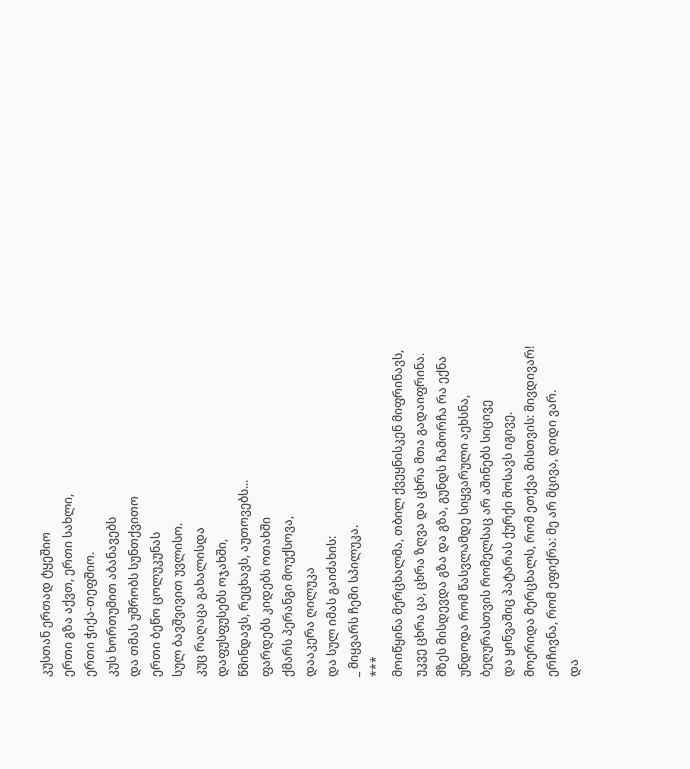კუსთან ერთად ტყეშიო
ერთი გზა აქვთ, ერთი სახლი,
ერთი ჭიქა-თეფშიო.
კუს ხორთუმით აბანავებს
და თმას უშრობს სუნთქვითო
ერთი ბეწო ცოლუკუნას
სულ ბავშვივით უვლისო.
კუც რაღაცა გახალისდა
დაფუსფუსებს ოჯახში,
წმინდავს, რეცხავს, აუთოვებს...
ფარდებს კიდებს ოთახში
ქმარს პერანგი მოუქსოვა,
დააკერა ღილუკა
და სულ იმას გაიძახის:
_ მიყვარს ჩემი სპილუკა.
***
მოიწყინა მერცხალმა, თბილ ქვეყნისკენ მიფრინავს,
უკვე ცხრა ცა, ცხრა ზღვა და ცხრა მთა გადაიფრინა.
მზეს მისდევდა გზა და გზა, გუნდს ჩამორჩა რა ექნა
უნდოდა რომ წასვლამდე სიყვარული აეხსნა,
ბეღურასთვის რომელსაც არ აშინებს სიცივე
და ყინვაშიც პატარას ქურქი მოსავს იგივე.
მოერიდა მერცხალს, რომ ეთქვა მისთვის: მივდივარ!
ერჩივნა, რომ ეფიქრა: მე არ მცივა, დიდი ვარ.
და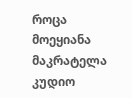როცა მოეყიანა მაკრატელა კუდიო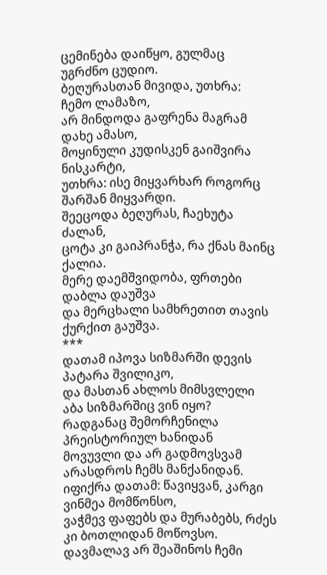ცემინება დაიწყო, გულმაც უგრძნო ცუდიო.
ბეღურასთან მივიდა, უთხრა: ჩემო ლამაზო,
არ მინდოდა გაფრენა მაგრამ დახე ამასო,
მოყინული კუდისკენ გაიშვირა ნისკარტი,
უთხრა: ისე მიყვარხარ როგორც შარშან მიყვარდი.
შეეცოდა ბეღურას, ჩაეხუტა ძალან,
ცოტა კი გაიპრანჭა, რა ქნას მაინც ქალია.
მერე დაემშვიდობა, ფრთები დაბლა დაუშვა
და მერცხალი სამხრეთით თავის ქურქით გაუშვა.
***
დათამ იპოვა სიზმარში დევის პატარა შვილიკო,
და მასთან ახლოს მიმსვლელი აბა სიზმარშიც ვინ იყო?
რადგანაც შემორჩენილა პრეისტორიულ ხანიდან
მოვუვლი და არ გადმოვსვამ არასდროს ჩემს მანქანიდან.
იფიქრა დათამ: წავიყვან, კარგი ვინმეა მომწონსო,
ვაჭმევ ფაფებს და მურაბებს, რძეს კი ბოთლიდან მოწოვსო.
დავმალავ არ შეაშინოს ჩემი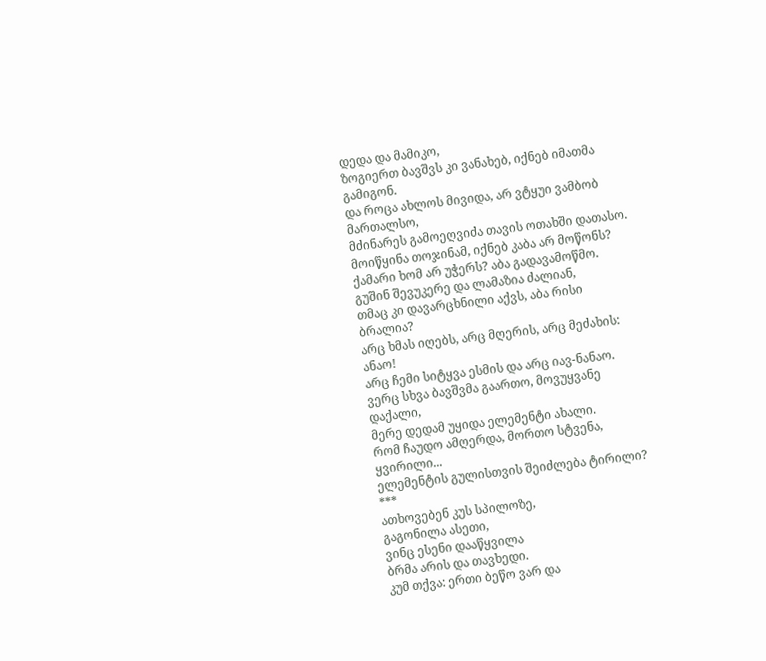დედა და მამიკო,
ზოგიერთ ბავშვს კი ვანახებ, იქნებ იმათმა გამიგონ.
და როცა ახლოს მივიდა, არ ვტყუი ვამბობ მართალსო,
მძინარეს გამოეღვიძა თავის ოთახში დათასო.
მოიწყინა თოჯინამ, იქნებ კაბა არ მოწონს?
ქამარი ხომ არ უჭერს? აბა გადავამოწმო.
გუშინ შევუკერე და ლამაზია ძალიან,
თმაც კი დავარცხნილი აქვს, აბა რისი ბრალია?
არც ხმას იღებს, არც მღერის, არც მეძახის: ანაო!
არც ჩემი სიტყვა ესმის და არც იავ-ნანაო.
ვერც სხვა ბავშვმა გაართო, მოვუყვანე დაქალი,
მერე დედამ უყიდა ელემენტი ახალი.
რომ ჩაუდო ამღერდა, მორთო სტვენა, ყვირილი...
ელემენტის გულისთვის შეიძლება ტირილი?
***
ათხოვებენ კუს სპილოზე,
გაგონილა ასეთი,
ვინც ესენი დააწყვილა
ბრმა არის და თავხედი.
კუმ თქვა: ერთი ბეწო ვარ და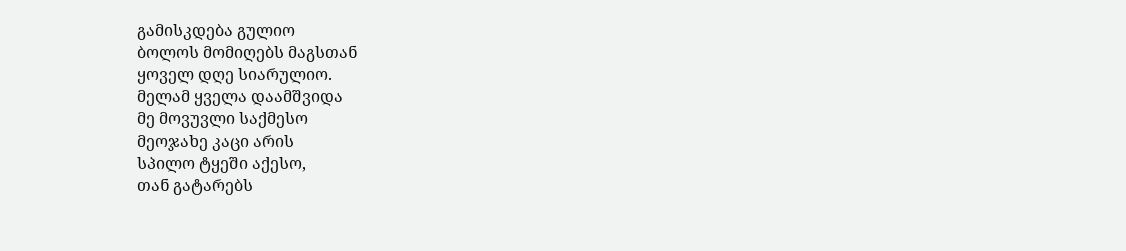გამისკდება გულიო
ბოლოს მომიღებს მაგსთან
ყოველ დღე სიარულიო.
მელამ ყველა დაამშვიდა
მე მოვუვლი საქმესო
მეოჯახე კაცი არის
სპილო ტყეში აქესო,
თან გატარებს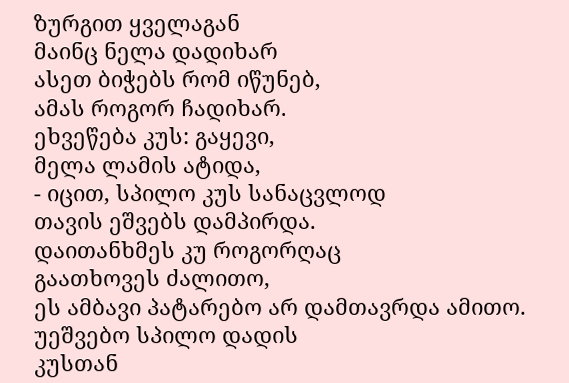ზურგით ყველაგან
მაინც ნელა დადიხარ
ასეთ ბიჭებს რომ იწუნებ,
ამას როგორ ჩადიხარ.
ეხვეწება კუს: გაყევი,
მელა ლამის ატიდა,
- იცით, სპილო კუს სანაცვლოდ
თავის ეშვებს დამპირდა.
დაითანხმეს კუ როგორღაც
გაათხოვეს ძალითო,
ეს ამბავი პატარებო არ დამთავრდა ამითო.
უეშვებო სპილო დადის
კუსთან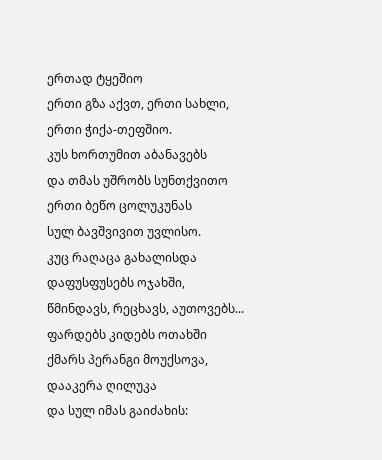ერთად ტყეშიო
ერთი გზა აქვთ, ერთი სახლი,
ერთი ჭიქა-თეფშიო.
კუს ხორთუმით აბანავებს
და თმას უშრობს სუნთქვითო
ერთი ბეწო ცოლუკუნას
სულ ბავშვივით უვლისო.
კუც რაღაცა გახალისდა
დაფუსფუსებს ოჯახში,
წმინდავს, რეცხავს, აუთოვებს...
ფარდებს კიდებს ოთახში
ქმარს პერანგი მოუქსოვა,
დააკერა ღილუკა
და სულ იმას გაიძახის: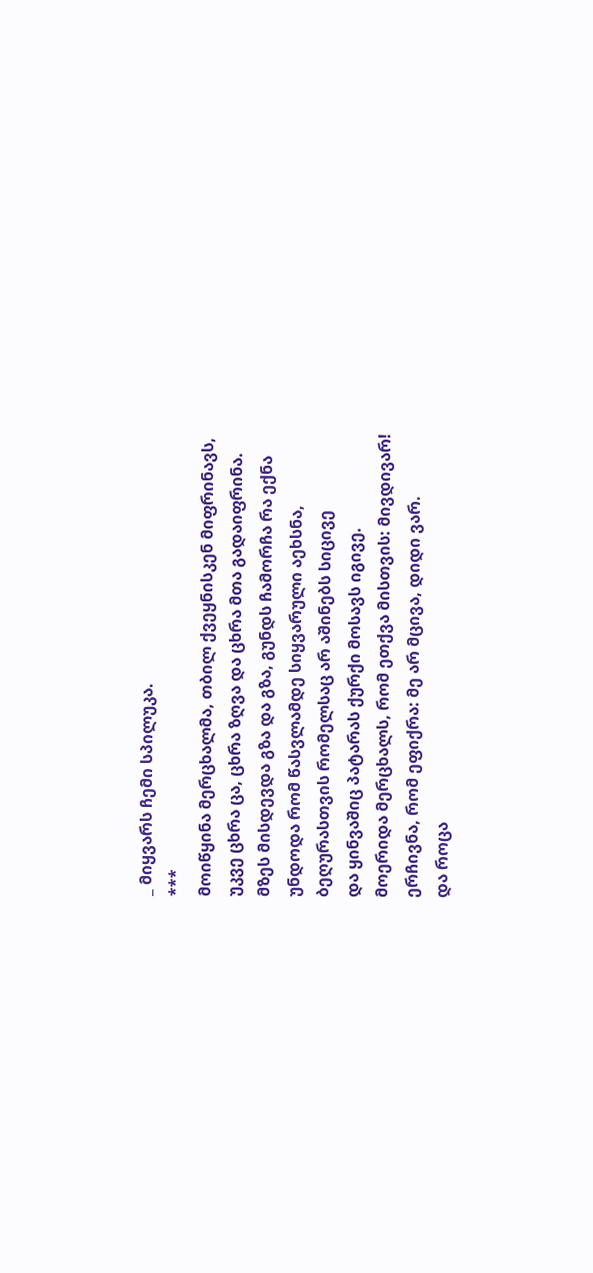_ მიყვარს ჩემი სპილუკა.
***
მოიწყინა მერცხალმა, თბილ ქვეყნისკენ მიფრინავს,
უკვე ცხრა ცა, ცხრა ზღვა და ცხრა მთა გადაიფრინა.
მზეს მისდევდა გზა და გზა, გუნდს ჩამორჩა რა ექნა
უნდოდა რომ წასვლამდე სიყვარული აეხსნა,
ბეღურასთვის რომელსაც არ აშინებს სიცივე
და ყინვაშიც პატარას ქურქი მოსავს იგივე.
მოერიდა მერცხალს, რომ ეთქვა მისთვის: მივდივარ!
ერჩივნა, რომ ეფიქრა: მე არ მცივა, დიდი ვარ.
და როცა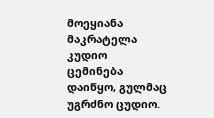მოეყიანა მაკრატელა კუდიო
ცემინება დაიწყო, გულმაც უგრძნო ცუდიო.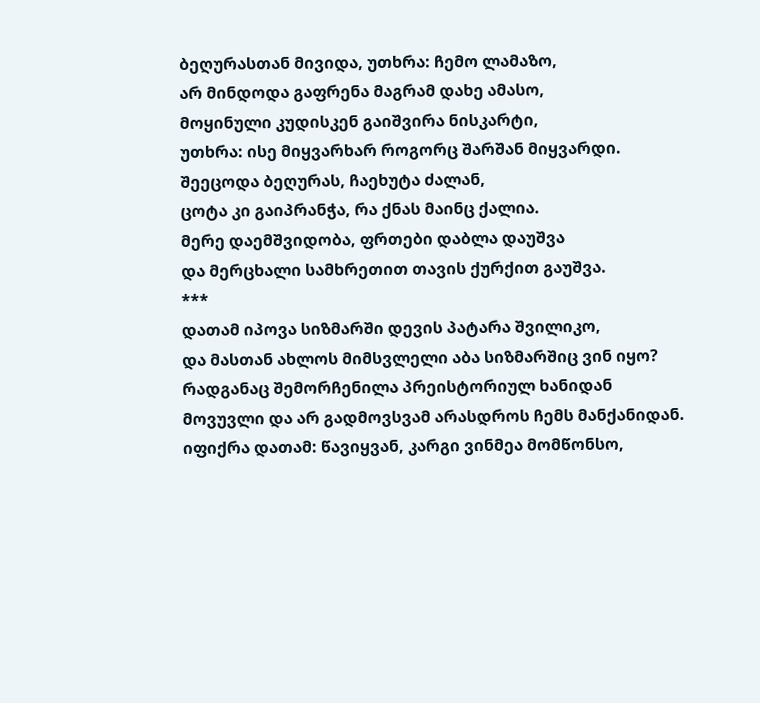ბეღურასთან მივიდა, უთხრა: ჩემო ლამაზო,
არ მინდოდა გაფრენა მაგრამ დახე ამასო,
მოყინული კუდისკენ გაიშვირა ნისკარტი,
უთხრა: ისე მიყვარხარ როგორც შარშან მიყვარდი.
შეეცოდა ბეღურას, ჩაეხუტა ძალან,
ცოტა კი გაიპრანჭა, რა ქნას მაინც ქალია.
მერე დაემშვიდობა, ფრთები დაბლა დაუშვა
და მერცხალი სამხრეთით თავის ქურქით გაუშვა.
***
დათამ იპოვა სიზმარში დევის პატარა შვილიკო,
და მასთან ახლოს მიმსვლელი აბა სიზმარშიც ვინ იყო?
რადგანაც შემორჩენილა პრეისტორიულ ხანიდან
მოვუვლი და არ გადმოვსვამ არასდროს ჩემს მანქანიდან.
იფიქრა დათამ: წავიყვან, კარგი ვინმეა მომწონსო,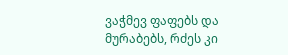ვაჭმევ ფაფებს და მურაბებს, რძეს კი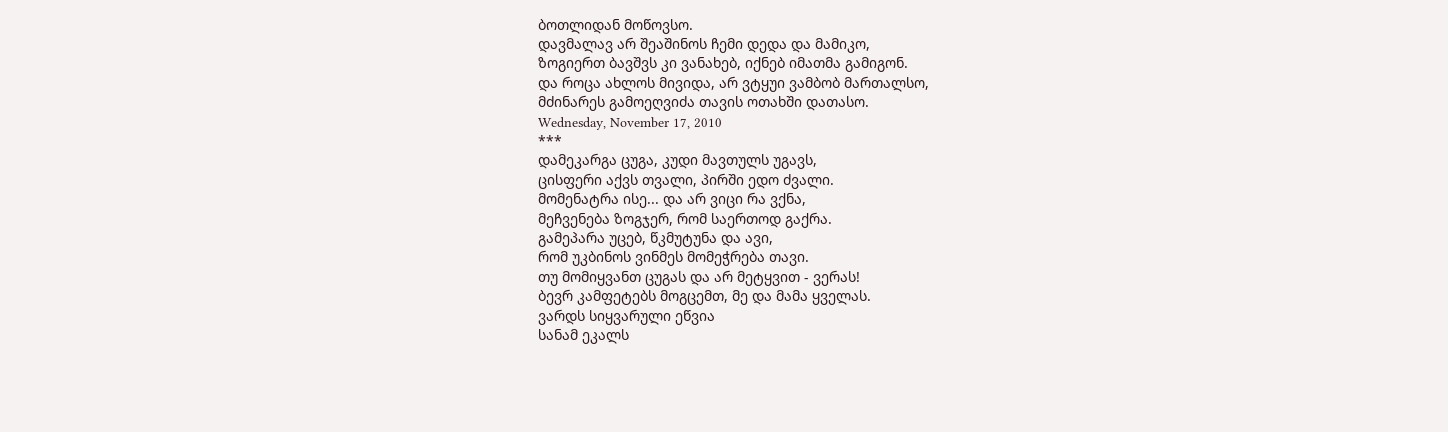ბოთლიდან მოწოვსო.
დავმალავ არ შეაშინოს ჩემი დედა და მამიკო,
ზოგიერთ ბავშვს კი ვანახებ, იქნებ იმათმა გამიგონ.
და როცა ახლოს მივიდა, არ ვტყუი ვამბობ მართალსო,
მძინარეს გამოეღვიძა თავის ოთახში დათასო.
Wednesday, November 17, 2010
***
დამეკარგა ცუგა, კუდი მავთულს უგავს,
ცისფერი აქვს თვალი, პირში ედო ძვალი.
მომენატრა ისე... და არ ვიცი რა ვქნა,
მეჩვენება ზოგჯერ, რომ საერთოდ გაქრა.
გამეპარა უცებ, წკმუტუნა და ავი,
რომ უკბინოს ვინმეს მომეჭრება თავი.
თუ მომიყვანთ ცუგას და არ მეტყვით - ვერას!
ბევრ კამფეტებს მოგცემთ, მე და მამა ყველას.
ვარდს სიყვარული ეწვია
სანამ ეკალს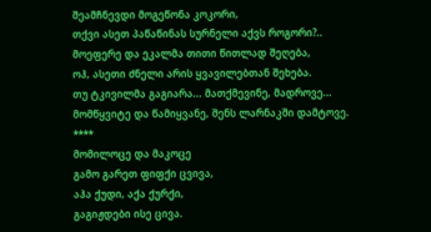შეამჩნევდი მოგეწონა კოკორი,
თქვი ასეთ პაწაწინას სურნელი აქვს როგორი?..
მოეფერე და ეკალმა თითი წითლად შეღება,
ოჰ, ასეთი ძნელი არის ყვავილებთან შეხება.
თუ ტკივილმა გაგიარა... მათქმევინე, მადროვე...
მომწყვიტე და წამიყვანე, შენს ლარნაკში დამტოვე.
****
მომილოცე და მაკოცე
გამო გარეთ ფიფქი ცვივა,
აჰა ქუდი, აქა ქურქი,
გაგიჟდები ისე ცივა.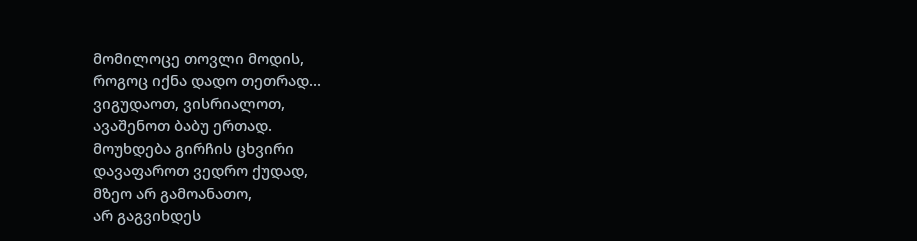მომილოცე თოვლი მოდის,
როგოც იქნა დადო თეთრად...
ვიგუდაოთ, ვისრიალოთ,
ავაშენოთ ბაბუ ერთად.
მოუხდება გირჩის ცხვირი
დავაფაროთ ვედრო ქუდად,
მზეო არ გამოანათო,
არ გაგვიხდეს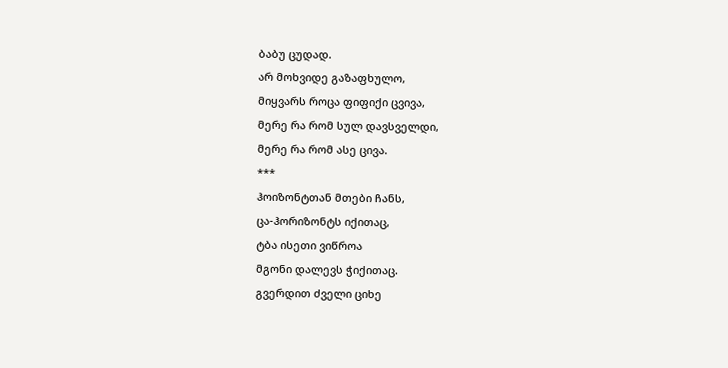ბაბუ ცუდად.
არ მოხვიდე გაზაფხულო,
მიყვარს როცა ფიფიქი ცვივა,
მერე რა რომ სულ დავსველდი,
მერე რა რომ ასე ცივა.
***
ჰოიზონტთან მთები ჩანს,
ცა-ჰორიზონტს იქითაც,
ტბა ისეთი ვიწროა
მგონი დალევს ჭიქითაც.
გვერდით ძველი ციხე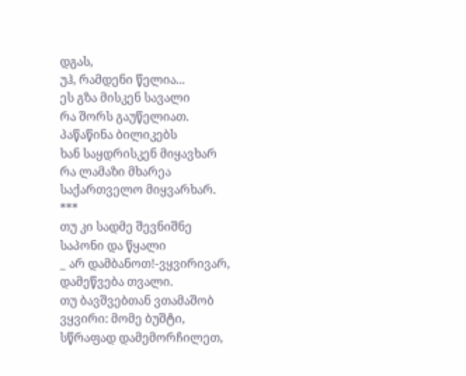დგას,
უჰ, რამდენი წელია...
ეს გზა მისკენ სავალი
რა შორს გაუწელიათ.
პაწაწინა ბილიკებს
ხან საყდრისკენ მიყავხარ
რა ლამაზი მხარეა
საქართველო მიყვარხარ.
***
თუ კი სადმე შევნიშნე
საპონი და წყალი
_ არ დამბანოთ!-ვყვირივარ,
დამეწვება თვალი.
თუ ბავშვებთან ვთამაშობ
ვყვირი: მომე ბუშტი,
სწრაფად დამემორჩილეთ,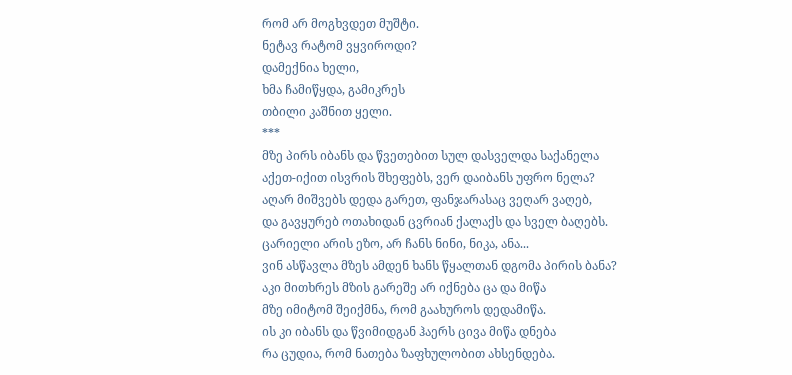რომ არ მოგხვდეთ მუშტი.
ნეტავ რატომ ვყვიროდი?
დამექნია ხელი,
ხმა ჩამიწყდა, გამიკრეს
თბილი კაშნით ყელი.
***
მზე პირს იბანს და წვეთებით სულ დასველდა საქანელა
აქეთ-იქით ისვრის შხეფებს, ვერ დაიბანს უფრო ნელა?
აღარ მიშვებს დედა გარეთ, ფანჯარასაც ვეღარ ვაღებ,
და გავყურებ ოთახიდან ცვრიან ქალაქს და სველ ბაღებს.
ცარიელი არის ეზო, არ ჩანს ნინი, ნიკა, ანა...
ვინ ასწავლა მზეს ამდენ ხანს წყალთან დგომა პირის ბანა?
აკი მითხრეს მზის გარეშე არ იქნება ცა და მიწა
მზე იმიტომ შეიქმნა, რომ გაახუროს დედამიწა.
ის კი იბანს და წვიმიდგან ჰაერს ცივა მიწა დნება
რა ცუდია, რომ ნათება ზაფხულობით ახსენდება.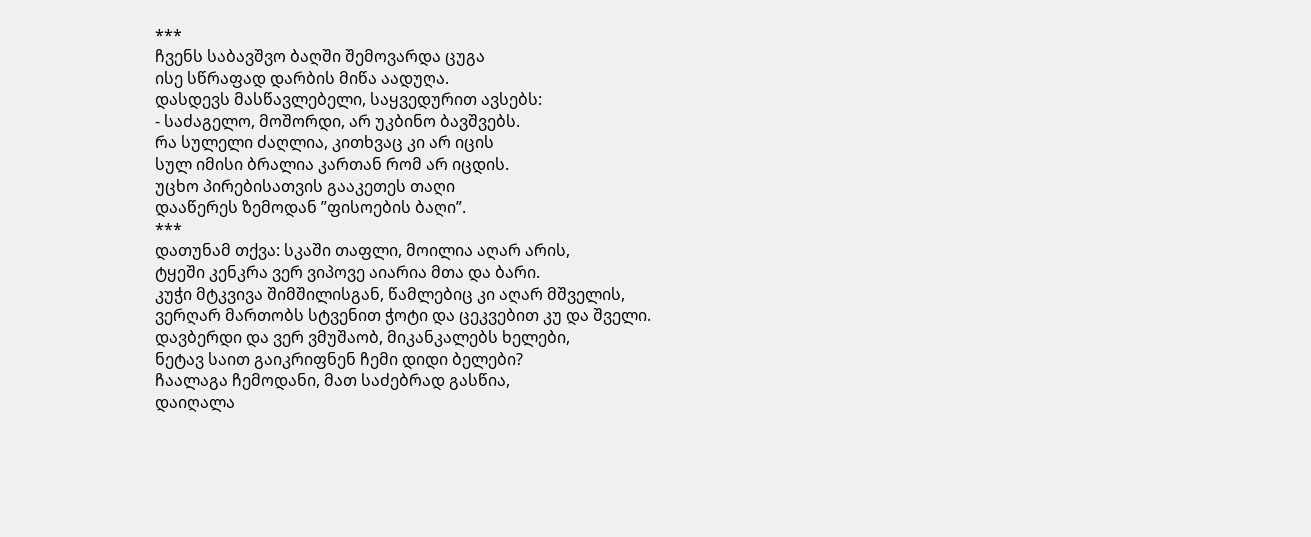***
ჩვენს საბავშვო ბაღში შემოვარდა ცუგა
ისე სწრაფად დარბის მიწა აადუღა.
დასდევს მასწავლებელი, საყვედურით ავსებს:
- საძაგელო, მოშორდი, არ უკბინო ბავშვებს.
რა სულელი ძაღლია, კითხვაც კი არ იცის
სულ იმისი ბრალია კართან რომ არ იცდის.
უცხო პირებისათვის გააკეთეს თაღი
დააწერეს ზემოდან ”ფისოების ბაღი”.
***
დათუნამ თქვა: სკაში თაფლი, მოილია აღარ არის,
ტყეში კენკრა ვერ ვიპოვე აიარია მთა და ბარი.
კუჭი მტკვივა შიმშილისგან, წამლებიც კი აღარ მშველის,
ვერღარ მართობს სტვენით ჭოტი და ცეკვებით კუ და შველი.
დავბერდი და ვერ ვმუშაობ, მიკანკალებს ხელები,
ნეტავ საით გაიკრიფნენ ჩემი დიდი ბელები?
ჩაალაგა ჩემოდანი, მათ საძებრად გასწია,
დაიღალა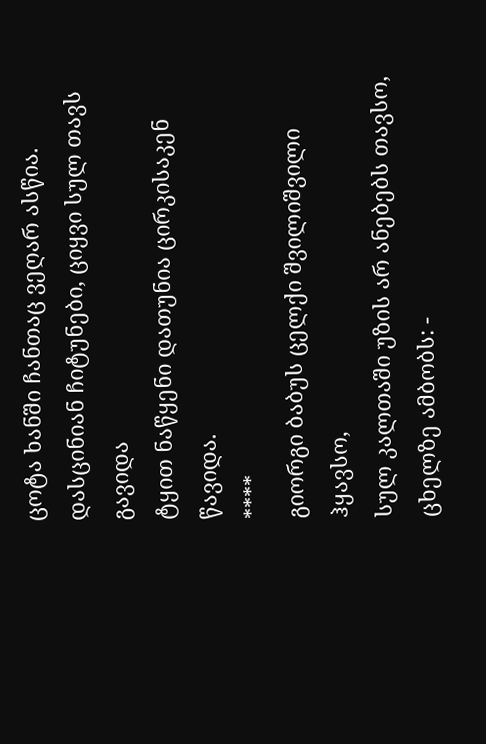ცოტა ხანში ჩანთაც ვეღარ ასწია.
დასცინიან ჩიტუნები, ციყვი სულ თავს გავიდა
ტყით ნაწყენი დათუნია ცირკისაკენ წავიდა.
****
გიორგი ბაბუს ცელქი შვილიშვილი ჰყავსო,
სულ კალთაში უზის არ ანებებს თავსო,
ცხელზე ამბობს: -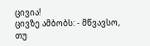ცივია!
ცივზე ამბობს: - მწვავსო,
თუ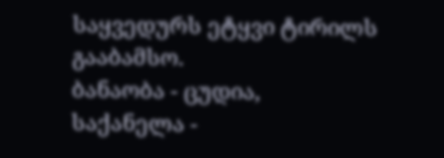საყვედურს ეტყვი ტირილს გააბამსო.
ბანაობა - ცუდია,
საქანელა -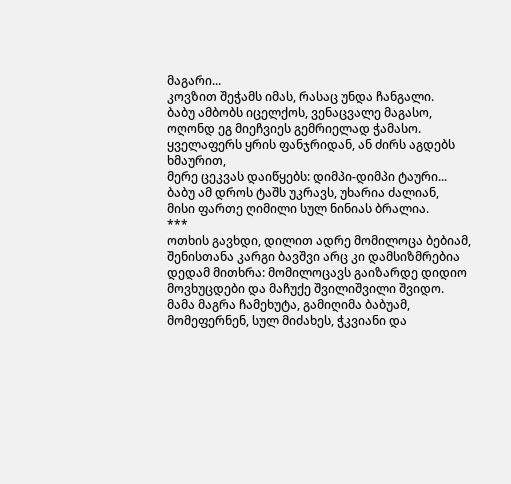მაგარი...
კოვზით შეჭამს იმას, რასაც უნდა ჩანგალი.
ბაბუ ამბობს იცელქოს, ვენაცვალე მაგასო,
ოღონდ ეგ მიეჩვიეს გემრიელად ჭამასო.
ყველაფერს ყრის ფანჯრიდან, ან ძირს აგდებს ხმაურით,
მერე ცეკვას დაიწყებს: დიმპი-დიმპი ტაური...
ბაბუ ამ დროს ტაშს უკრავს, უხარია ძალიან,
მისი ფართე ღიმილი სულ ნინიას ბრალია.
***
ოთხის გავხდი, დილით ადრე მომილოცა ბებიამ,
შენისთანა კარგი ბავშვი არც კი დამსიზმრებია
დედამ მითხრა: მომილოცავს გაიზარდე დიდიო
მოვხუცდები და მაჩუქე შვილიშვილი შვიდო.
მამა მაგრა ჩამეხუტა, გამიღიმა ბაბუამ,
მომეფერნენ, სულ მიძახეს, ჭკვიანი და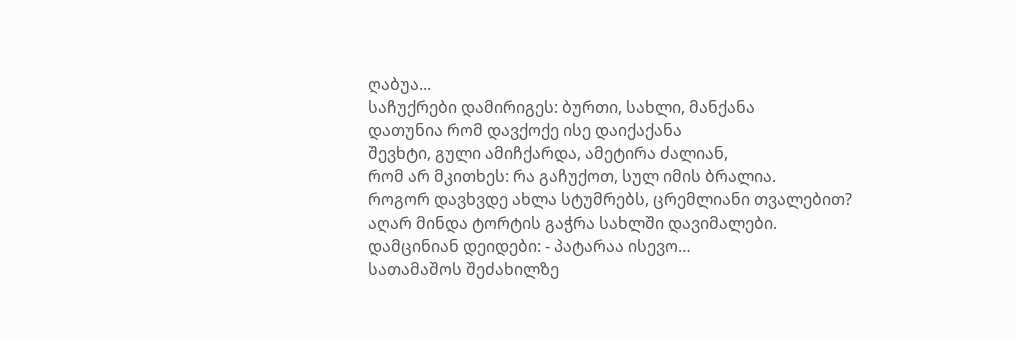ღაბუა...
საჩუქრები დამირიგეს: ბურთი, სახლი, მანქანა
დათუნია რომ დავქოქე ისე დაიქაქანა
შევხტი, გული ამიჩქარდა, ამეტირა ძალიან,
რომ არ მკითხეს: რა გაჩუქოთ, სულ იმის ბრალია.
როგორ დავხვდე ახლა სტუმრებს, ცრემლიანი თვალებით?
აღარ მინდა ტორტის გაჭრა სახლში დავიმალები.
დამცინიან დეიდები: - პატარაა ისევო…
სათამაშოს შეძახილზე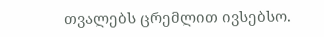თვალებს ცრემლით ივსებსო.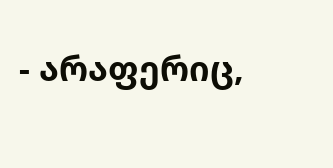- არაფერიც,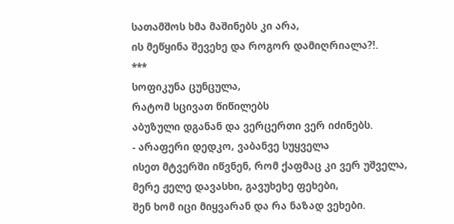სათამშოს ხმა მაშინებს კი არა,
ის მეწყინა შევეხე და როგორ დამიღრიალა?!.
***
სოფიკუნა ცუნცულა,
რატომ სცივათ წიწილებს
აბუზული დგანან და ვერცერთი ვერ იძინებს.
- არაფერი დედკო, ვაბანვე სუყველა
ისეთ მტვერში იწვნენ, რომ ქაფმაც კი ვერ უშველა,
მერე ჟელე დავასხი, გავუხეხე ფეხები,
შენ ხომ იცი მიყვარან და რა ნაზად ვეხები.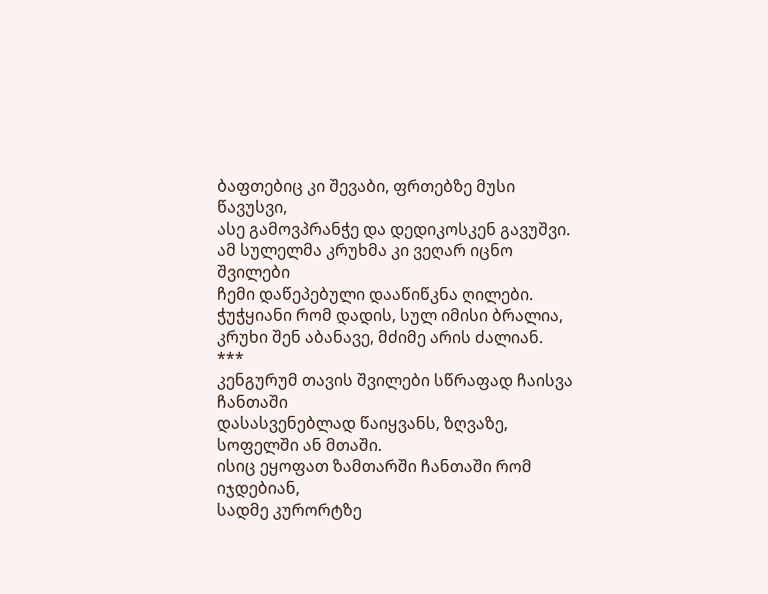ბაფთებიც კი შევაბი, ფრთებზე მუსი წავუსვი,
ასე გამოვპრანჭე და დედიკოსკენ გავუშვი.
ამ სულელმა კრუხმა კი ვეღარ იცნო შვილები
ჩემი დაწეპებული დააწიწკნა ღილები.
ჭუჭყიანი რომ დადის, სულ იმისი ბრალია,
კრუხი შენ აბანავე, მძიმე არის ძალიან.
***
კენგურუმ თავის შვილები სწრაფად ჩაისვა ჩანთაში
დასასვენებლად წაიყვანს, ზღვაზე, სოფელში ან მთაში.
ისიც ეყოფათ ზამთარში ჩანთაში რომ იჯდებიან,
სადმე კურორტზე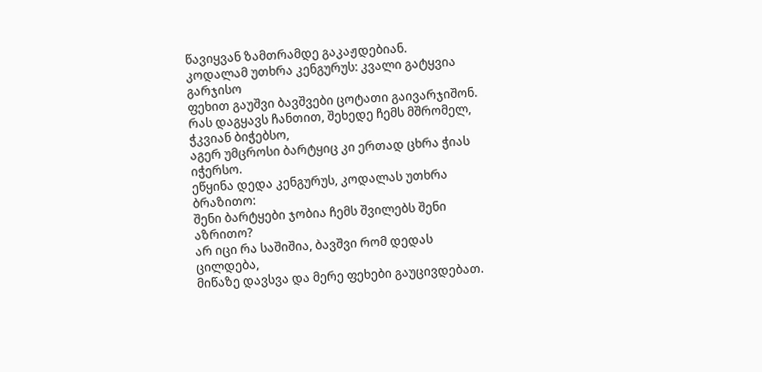წავიყვან ზამთრამდე გაკაჟდებიან.
კოდალამ უთხრა კენგურუს: კვალი გატყვია გარჯისო
ფეხით გაუშვი ბავშვები ცოტათი გაივარჯიშონ.
რას დაგყავს ჩანთით, შეხედე ჩემს მშრომელ, ჭკვიან ბიჭებსო,
აგერ უმცროსი ბარტყიც კი ერთად ცხრა ჭიას იჭერსო.
ეწყინა დედა კენგურუს, კოდალას უთხრა ბრაზითო:
შენი ბარტყები ჯობია ჩემს შვილებს შენი აზრითო?
არ იცი რა საშიშია, ბავშვი რომ დედას ცილდება,
მიწაზე დავსვა და მერე ფეხები გაუცივდებათ.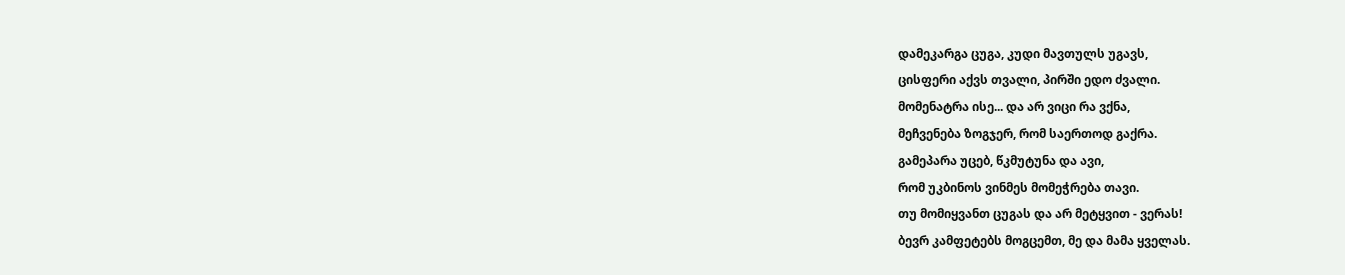დამეკარგა ცუგა, კუდი მავთულს უგავს,
ცისფერი აქვს თვალი, პირში ედო ძვალი.
მომენატრა ისე... და არ ვიცი რა ვქნა,
მეჩვენება ზოგჯერ, რომ საერთოდ გაქრა.
გამეპარა უცებ, წკმუტუნა და ავი,
რომ უკბინოს ვინმეს მომეჭრება თავი.
თუ მომიყვანთ ცუგას და არ მეტყვით - ვერას!
ბევრ კამფეტებს მოგცემთ, მე და მამა ყველას.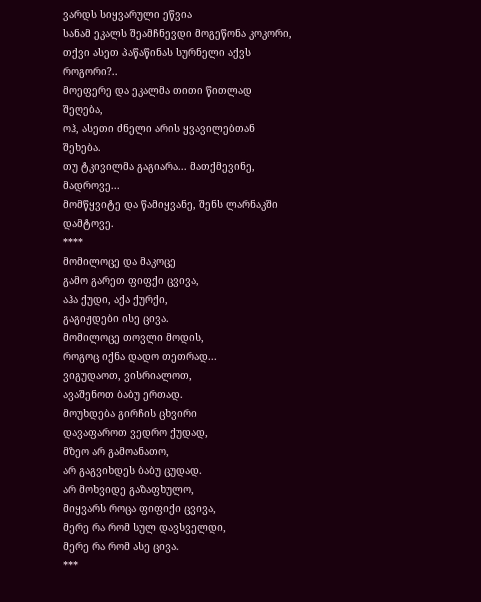ვარდს სიყვარული ეწვია
სანამ ეკალს შეამჩნევდი მოგეწონა კოკორი,
თქვი ასეთ პაწაწინას სურნელი აქვს როგორი?..
მოეფერე და ეკალმა თითი წითლად შეღება,
ოჰ, ასეთი ძნელი არის ყვავილებთან შეხება.
თუ ტკივილმა გაგიარა... მათქმევინე, მადროვე...
მომწყვიტე და წამიყვანე, შენს ლარნაკში დამტოვე.
****
მომილოცე და მაკოცე
გამო გარეთ ფიფქი ცვივა,
აჰა ქუდი, აქა ქურქი,
გაგიჟდები ისე ცივა.
მომილოცე თოვლი მოდის,
როგოც იქნა დადო თეთრად...
ვიგუდაოთ, ვისრიალოთ,
ავაშენოთ ბაბუ ერთად.
მოუხდება გირჩის ცხვირი
დავაფაროთ ვედრო ქუდად,
მზეო არ გამოანათო,
არ გაგვიხდეს ბაბუ ცუდად.
არ მოხვიდე გაზაფხულო,
მიყვარს როცა ფიფიქი ცვივა,
მერე რა რომ სულ დავსველდი,
მერე რა რომ ასე ცივა.
***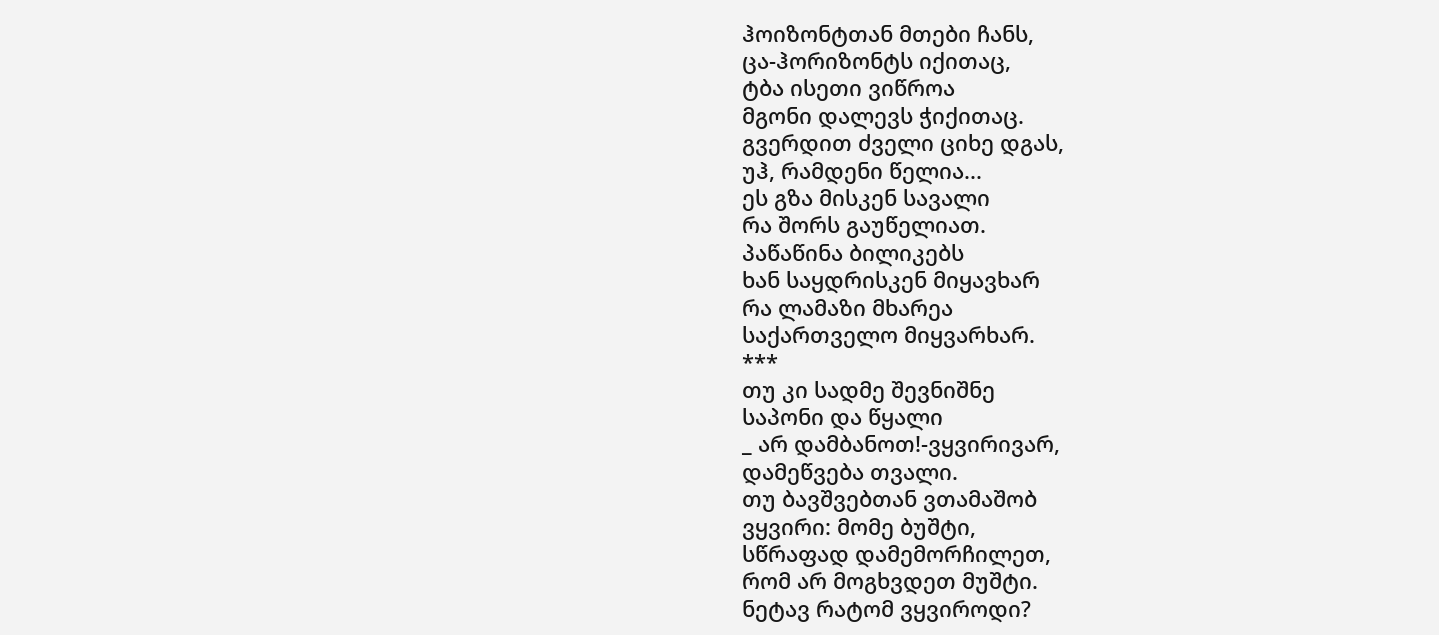ჰოიზონტთან მთები ჩანს,
ცა-ჰორიზონტს იქითაც,
ტბა ისეთი ვიწროა
მგონი დალევს ჭიქითაც.
გვერდით ძველი ციხე დგას,
უჰ, რამდენი წელია...
ეს გზა მისკენ სავალი
რა შორს გაუწელიათ.
პაწაწინა ბილიკებს
ხან საყდრისკენ მიყავხარ
რა ლამაზი მხარეა
საქართველო მიყვარხარ.
***
თუ კი სადმე შევნიშნე
საპონი და წყალი
_ არ დამბანოთ!-ვყვირივარ,
დამეწვება თვალი.
თუ ბავშვებთან ვთამაშობ
ვყვირი: მომე ბუშტი,
სწრაფად დამემორჩილეთ,
რომ არ მოგხვდეთ მუშტი.
ნეტავ რატომ ვყვიროდი?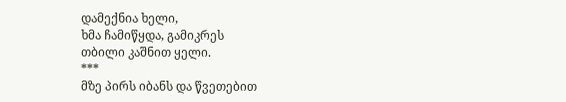დამექნია ხელი,
ხმა ჩამიწყდა, გამიკრეს
თბილი კაშნით ყელი.
***
მზე პირს იბანს და წვეთებით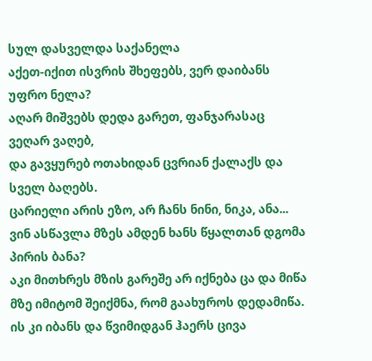სულ დასველდა საქანელა
აქეთ-იქით ისვრის შხეფებს, ვერ დაიბანს უფრო ნელა?
აღარ მიშვებს დედა გარეთ, ფანჯარასაც ვეღარ ვაღებ,
და გავყურებ ოთახიდან ცვრიან ქალაქს და სველ ბაღებს.
ცარიელი არის ეზო, არ ჩანს ნინი, ნიკა, ანა...
ვინ ასწავლა მზეს ამდენ ხანს წყალთან დგომა პირის ბანა?
აკი მითხრეს მზის გარეშე არ იქნება ცა და მიწა
მზე იმიტომ შეიქმნა, რომ გაახუროს დედამიწა.
ის კი იბანს და წვიმიდგან ჰაერს ცივა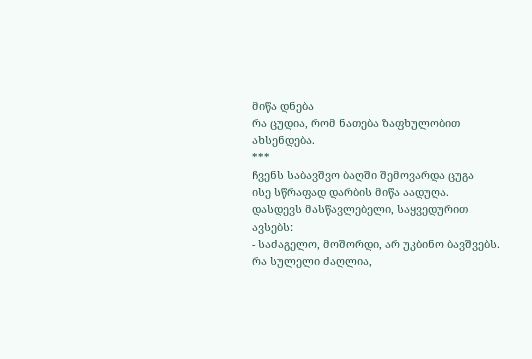მიწა დნება
რა ცუდია, რომ ნათება ზაფხულობით ახსენდება.
***
ჩვენს საბავშვო ბაღში შემოვარდა ცუგა
ისე სწრაფად დარბის მიწა აადუღა.
დასდევს მასწავლებელი, საყვედურით ავსებს:
- საძაგელო, მოშორდი, არ უკბინო ბავშვებს.
რა სულელი ძაღლია,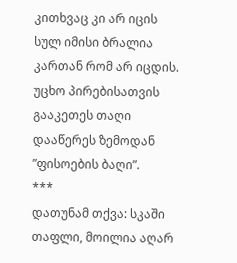კითხვაც კი არ იცის
სულ იმისი ბრალია კართან რომ არ იცდის.
უცხო პირებისათვის გააკეთეს თაღი
დააწერეს ზემოდან ”ფისოების ბაღი”.
***
დათუნამ თქვა: სკაში თაფლი, მოილია აღარ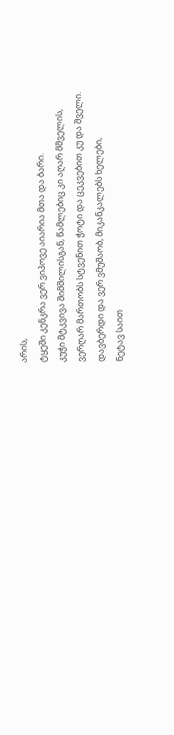არის,
ტყეში კენკრა ვერ ვიპოვე აიარია მთა და ბარი.
კუჭი მტკვივა შიმშილისგან, წამლებიც კი აღარ მშველის,
ვერღარ მართობს სტვენით ჭოტი და ცეკვებით კუ და შველი.
დავბერდი და ვერ ვმუშაობ, მიკანკალებს ხელები,
ნეტავ საით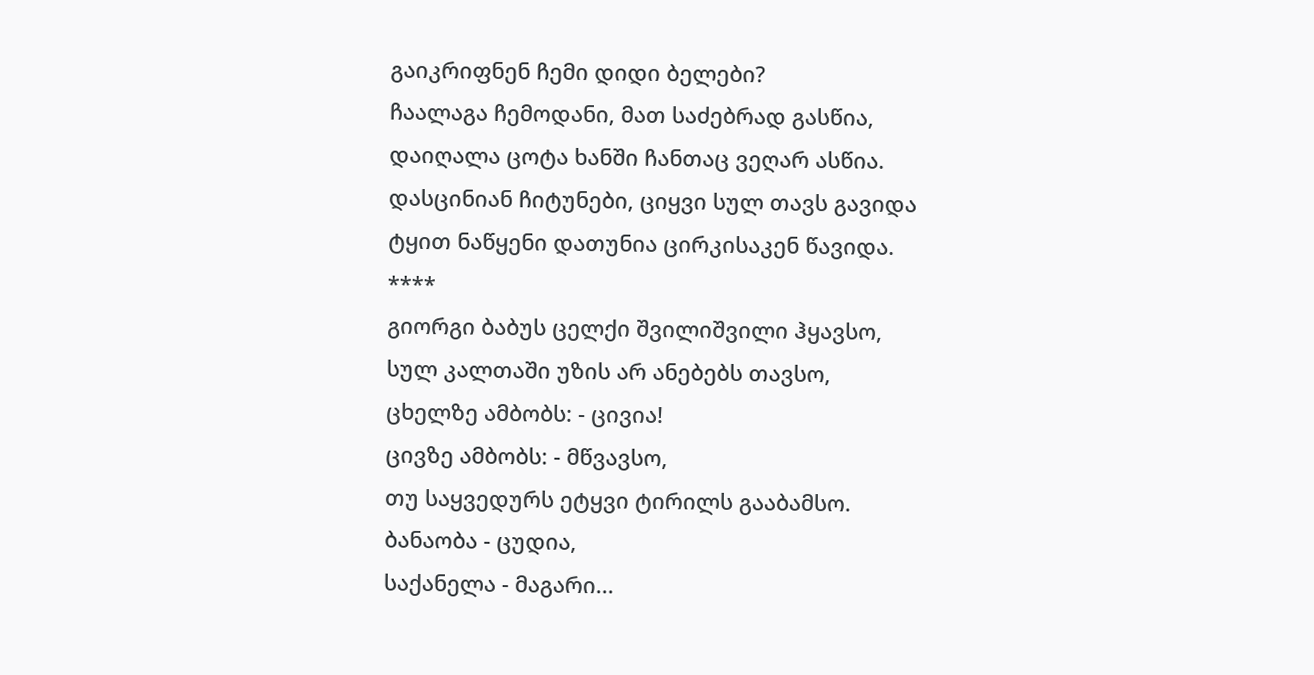გაიკრიფნენ ჩემი დიდი ბელები?
ჩაალაგა ჩემოდანი, მათ საძებრად გასწია,
დაიღალა ცოტა ხანში ჩანთაც ვეღარ ასწია.
დასცინიან ჩიტუნები, ციყვი სულ თავს გავიდა
ტყით ნაწყენი დათუნია ცირკისაკენ წავიდა.
****
გიორგი ბაბუს ცელქი შვილიშვილი ჰყავსო,
სულ კალთაში უზის არ ანებებს თავსო,
ცხელზე ამბობს: - ცივია!
ცივზე ამბობს: - მწვავსო,
თუ საყვედურს ეტყვი ტირილს გააბამსო.
ბანაობა - ცუდია,
საქანელა - მაგარი...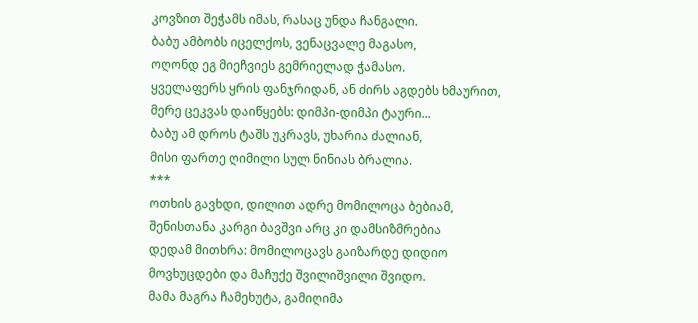კოვზით შეჭამს იმას, რასაც უნდა ჩანგალი.
ბაბუ ამბობს იცელქოს, ვენაცვალე მაგასო,
ოღონდ ეგ მიეჩვიეს გემრიელად ჭამასო.
ყველაფერს ყრის ფანჯრიდან, ან ძირს აგდებს ხმაურით,
მერე ცეკვას დაიწყებს: დიმპი-დიმპი ტაური...
ბაბუ ამ დროს ტაშს უკრავს, უხარია ძალიან,
მისი ფართე ღიმილი სულ ნინიას ბრალია.
***
ოთხის გავხდი, დილით ადრე მომილოცა ბებიამ,
შენისთანა კარგი ბავშვი არც კი დამსიზმრებია
დედამ მითხრა: მომილოცავს გაიზარდე დიდიო
მოვხუცდები და მაჩუქე შვილიშვილი შვიდო.
მამა მაგრა ჩამეხუტა, გამიღიმა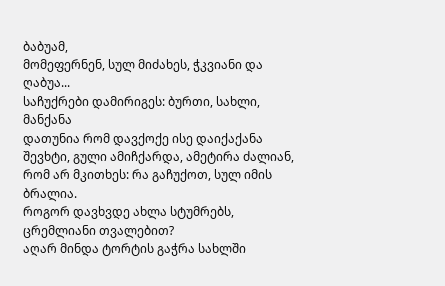ბაბუამ,
მომეფერნენ, სულ მიძახეს, ჭკვიანი და ღაბუა...
საჩუქრები დამირიგეს: ბურთი, სახლი, მანქანა
დათუნია რომ დავქოქე ისე დაიქაქანა
შევხტი, გული ამიჩქარდა, ამეტირა ძალიან,
რომ არ მკითხეს: რა გაჩუქოთ, სულ იმის ბრალია.
როგორ დავხვდე ახლა სტუმრებს, ცრემლიანი თვალებით?
აღარ მინდა ტორტის გაჭრა სახლში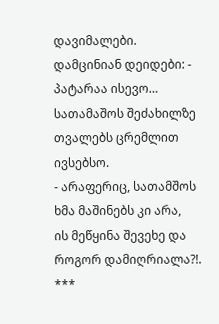დავიმალები.
დამცინიან დეიდები: - პატარაა ისევო…
სათამაშოს შეძახილზე თვალებს ცრემლით ივსებსო.
- არაფერიც, სათამშოს ხმა მაშინებს კი არა,
ის მეწყინა შევეხე და როგორ დამიღრიალა?!.
***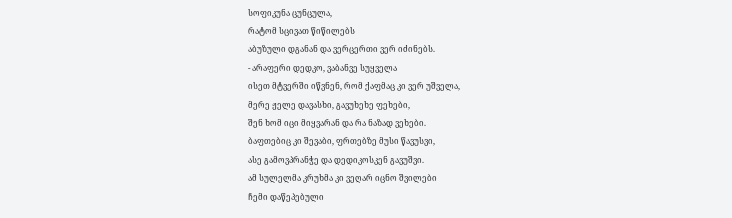სოფიკუნა ცუნცულა,
რატომ სცივათ წიწილებს
აბუზული დგანან და ვერცერთი ვერ იძინებს.
- არაფერი დედკო, ვაბანვე სუყველა
ისეთ მტვერში იწვნენ, რომ ქაფმაც კი ვერ უშველა,
მერე ჟელე დავასხი, გავუხეხე ფეხები,
შენ ხომ იცი მიყვარან და რა ნაზად ვეხები.
ბაფთებიც კი შევაბი, ფრთებზე მუსი წავუსვი,
ასე გამოვპრანჭე და დედიკოსკენ გავუშვი.
ამ სულელმა კრუხმა კი ვეღარ იცნო შვილები
ჩემი დაწეპებული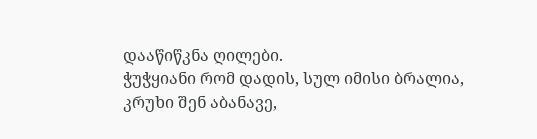დააწიწკნა ღილები.
ჭუჭყიანი რომ დადის, სულ იმისი ბრალია,
კრუხი შენ აბანავე,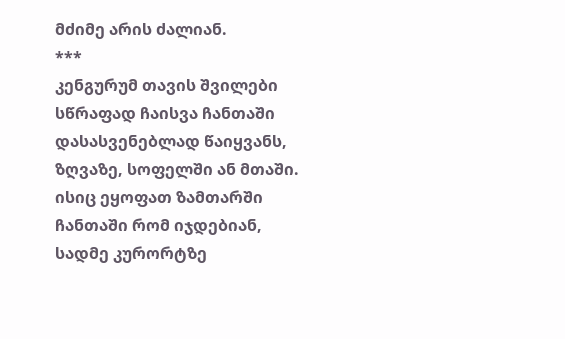მძიმე არის ძალიან.
***
კენგურუმ თავის შვილები სწრაფად ჩაისვა ჩანთაში
დასასვენებლად წაიყვანს, ზღვაზე, სოფელში ან მთაში.
ისიც ეყოფათ ზამთარში ჩანთაში რომ იჯდებიან,
სადმე კურორტზე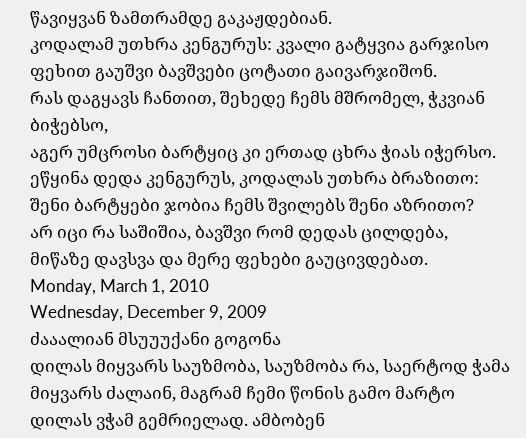წავიყვან ზამთრამდე გაკაჟდებიან.
კოდალამ უთხრა კენგურუს: კვალი გატყვია გარჯისო
ფეხით გაუშვი ბავშვები ცოტათი გაივარჯიშონ.
რას დაგყავს ჩანთით, შეხედე ჩემს მშრომელ, ჭკვიან ბიჭებსო,
აგერ უმცროსი ბარტყიც კი ერთად ცხრა ჭიას იჭერსო.
ეწყინა დედა კენგურუს, კოდალას უთხრა ბრაზითო:
შენი ბარტყები ჯობია ჩემს შვილებს შენი აზრითო?
არ იცი რა საშიშია, ბავშვი რომ დედას ცილდება,
მიწაზე დავსვა და მერე ფეხები გაუცივდებათ.
Monday, March 1, 2010
Wednesday, December 9, 2009
ძააალიან მსუუუქანი გოგონა
დილას მიყვარს საუზმობა, საუზმობა რა, საერტოდ ჭამა მიყვარს ძალაინ, მაგრამ ჩემი წონის გამო მარტო დილას ვჭამ გემრიელად. ამბობენ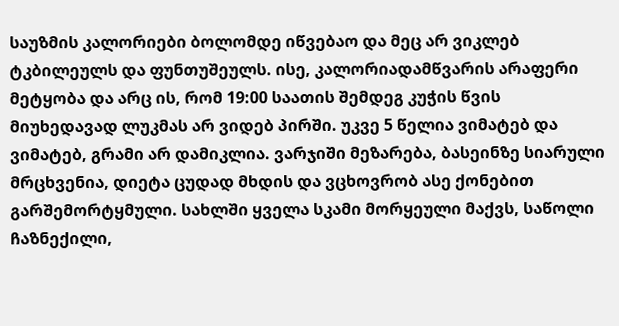საუზმის კალორიები ბოლომდე იწვებაო და მეც არ ვიკლებ ტკბილეულს და ფუნთუშეულს. ისე, კალორიადამწვარის არაფერი მეტყობა და არც ის, რომ 19:00 საათის შემდეგ კუჭის წვის მიუხედავად ლუკმას არ ვიდებ პირში. უკვე 5 წელია ვიმატებ და ვიმატებ, გრამი არ დამიკლია. ვარჯიში მეზარება, ბასეინზე სიარული მრცხვენია, დიეტა ცუდად მხდის და ვცხოვრობ ასე ქონებით გარშემორტყმული. სახლში ყველა სკამი მორყეული მაქვს, საწოლი ჩაზნექილი,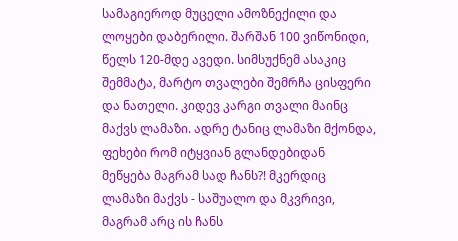სამაგიეროდ მუცელი ამოზნექილი და ლოყები დაბერილი. შარშან 100 ვიწონიდი, წელს 120-მდე ავედი. სიმსუქნემ ასაკიც შემმატა, მარტო თვალები შემრჩა ცისფერი და ნათელი. კიდევ კარგი თვალი მაინც მაქვს ლამაზი. ადრე ტანიც ლამაზი მქონდა, ფეხები რომ იტყვიან გლანდებიდან მეწყება მაგრამ სად ჩანს?! მკერდიც ლამაზი მაქვს - საშუალო და მკვრივი, მაგრამ არც ის ჩანს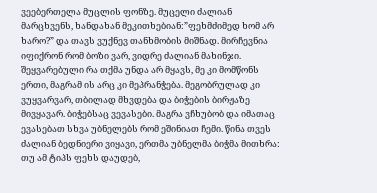ვეებერთელა მუცლის ფონზე. მუცელი ძალიან მარცხვენს, ხანდახან მეკითხებიან:”ფეხმძიმედ ხომ არ ხარო?” და თავს ვუქნევ თანხმობის მიშნად. მირჩევნია იფიქრონ რომ ბოზი ვარ, ვიდრე ძალიან მახინჯი. შეყვარებული რა თქმა უნდა არ მყავს, მე კი მომწონს ერთი, მაგრამ ის არც კი მეპრანჭება. მეგობრულად კი ვუყვარვარ, თბილად მხვდება და ბიჭების ბირჟაზე მივყავარ. ბიჭებსაც ვევასები. მაგრა ვჩხუბობ და იმათაც ევასებათ სხვა უბნელებს რომ ეშინიათ ჩემი. წინა თვეს ძალიან ბედნიერი ვიყავი, ერთმა უბნელმა ბიჭმა მითხრა: თუ ამ ტიპს ფეხს დაუდებ,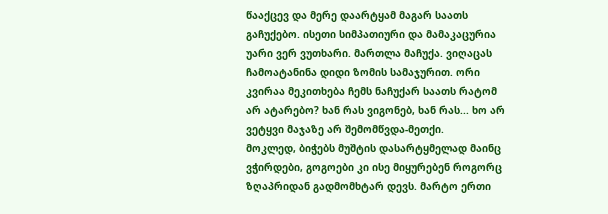წააქცევ და მერე დაარტყამ მაგარ საათს გაჩუქებო. ისეთი სიმპათიური და მამაკაცურია უარი ვერ ვუთხარი. მართლა მაჩუქა. ვიღაცას ჩამოატანინა დიდი ზომის სამაჯურით. ორი კვირაა მეკითხება ჩემს ნაჩუქარ საათს რატომ არ ატარებო? ხან რას ვიგონებ, ხან რას... ხო არ ვეტყვი მაჯაზე არ შემომწვდა-მეთქი.
მოკლედ, ბიჭებს მუშტის დასარტყმელად მაინც ვჭირდები, გოგოები კი ისე მიყურებენ როგორც ზღაპრიდან გადმომხტარ დევს. მარტო ერთი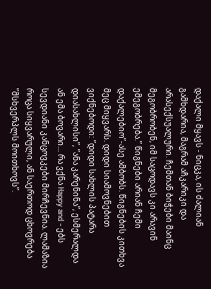დაქალი მყავს - ნიცკა, ის ძალიან გამხდარია, მაგრამ აჩკარიკი და არასექსუალური. ჩემთან ბიჭები მაინც მეგობრობენ, იმ საცოდავს კი არავინ ემეგობრება.” წიგნები არიან ჩემი დაქალებიო”-ასე ამბობს. წიგნების კითხვა მეც მიყვარს. დიდი სიამოვნებით ვიქნებოდი: ”დიდი სახლის პატარა დიასახლისი”, ”ანა კარენინა”, ესმერალდა ან ემა ბოვარი... რა ვქნა Happy and - ებს სევდიანი კანცოვკები მირჩევნია. ლამაზია როცა სიყვარული, ან საერთოდ ცხოვრება ”მსხვერპლს მოითხოვს”.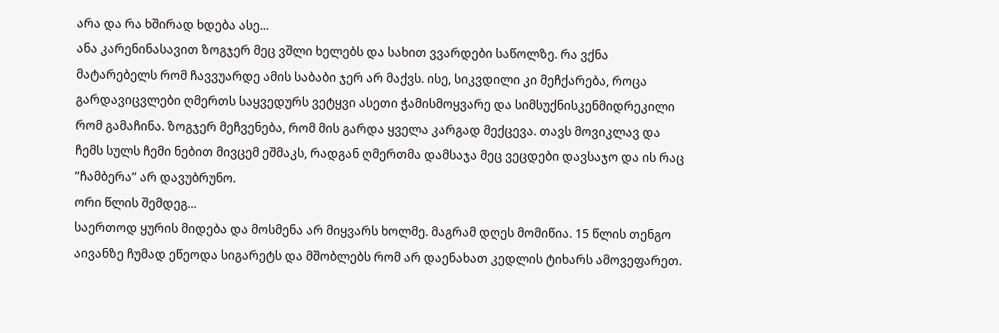არა და რა ხშირად ხდება ასე...
ანა კარენინასავით ზოგჯერ მეც ვშლი ხელებს და სახით ვვარდები საწოლზე. რა ვქნა მატარებელს რომ ჩავვუარდე ამის საბაბი ჯერ არ მაქვს. ისე, სიკვდილი კი მეჩქარება, როცა გარდავიცვლები ღმერთს საყვედურს ვეტყვი ასეთი ჭამისმოყვარე და სიმსუქნისკენმიდრეკილი რომ გამაჩინა. ზოგჯერ მეჩვენება, რომ მის გარდა ყველა კარგად მექცევა. თავს მოვიკლავ და ჩემს სულს ჩემი ნებით მივცემ ეშმაკს, რადგან ღმერთმა დამსაჯა მეც ვეცდები დავსაჯო და ის რაც ”ჩამბერა” არ დავუბრუნო.
ორი წლის შემდეგ...
საერთოდ ყურის მიდება და მოსმენა არ მიყვარს ხოლმე. მაგრამ დღეს მომიწია. 15 წლის თენგო აივანზე ჩუმად ეწეოდა სიგარეტს და მშობლებს რომ არ დაენახათ კედლის ტიხარს ამოვეფარეთ.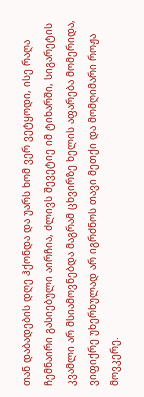თან დაბადების დღე ჰქონდა და უარს ხომ ვერ ვეტყოდი, ისე რაღა ჩემნაირი გასიებული აირჩია, ძლივს შევეტიე იმ ტიხარში, სიგარეტის კვამლი არ მსიამოვნებდა მაგრამ ცხვირზე ხელის აფარება მომერიდა, ვიფიქრე უხერხულად არ იგრძნოს თავი მეთქი და მომღიმარი როჟა მოვკერე.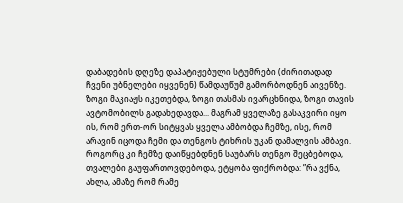დაბადების დღეზე დაპატიჟებული სტუმრები (ძირითადად ჩვენი უბნელები იყვენენ) წამდაუწუმ გამორბოდნენ აივენზე. ზოგი მაკიაჟს იკეთებდა, ზოგი თასმას ივარცხნიდა, ზოგი თავის ავტომობილს გადახედავდა... მაგრამ ყველაზე გასაკვირი იყო ის, რომ ერთ-ორ სიტყვას ყველა ამბობდა ჩემზე, ისე, რომ არავინ იცოდა ჩემი და თენგოს ტიხრის უკან დამალვის ამბავი. როგორც კი ჩემზე დაიწყებდნენ საუბარს თენგო შეცბებოდა, თვალები გაუფართოვდებოდა, ეტყობა ფიქრობდა: ”რა ვქნა, ახლა, ამაზე რომ რამე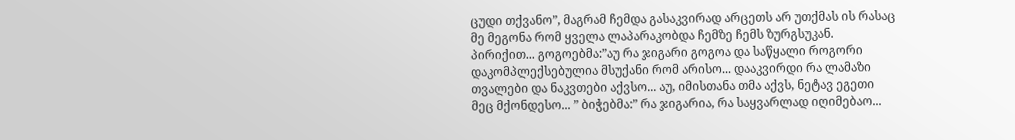ცუდი თქვანო”, მაგრამ ჩემდა გასაკვირად არცეთს არ უთქმას ის რასაც მე მეგონა რომ ყველა ლაპარაკობდა ჩემზე ჩემს ზურგსუკან. პირიქით... გოგოებმა:”აუ რა ჯიგარი გოგოა და საწყალი როგორი დაკომპლექსებულია მსუქანი რომ არისო... დააკვირდი რა ლამაზი თვალები და ნაკვთები აქვსო... აუ, იმისთანა თმა აქვს, ნეტავ ეგეთი მეც მქონდესო... ” ბიჭებმა:” რა ჯიგარია, რა საყვარლად იღიმებაო...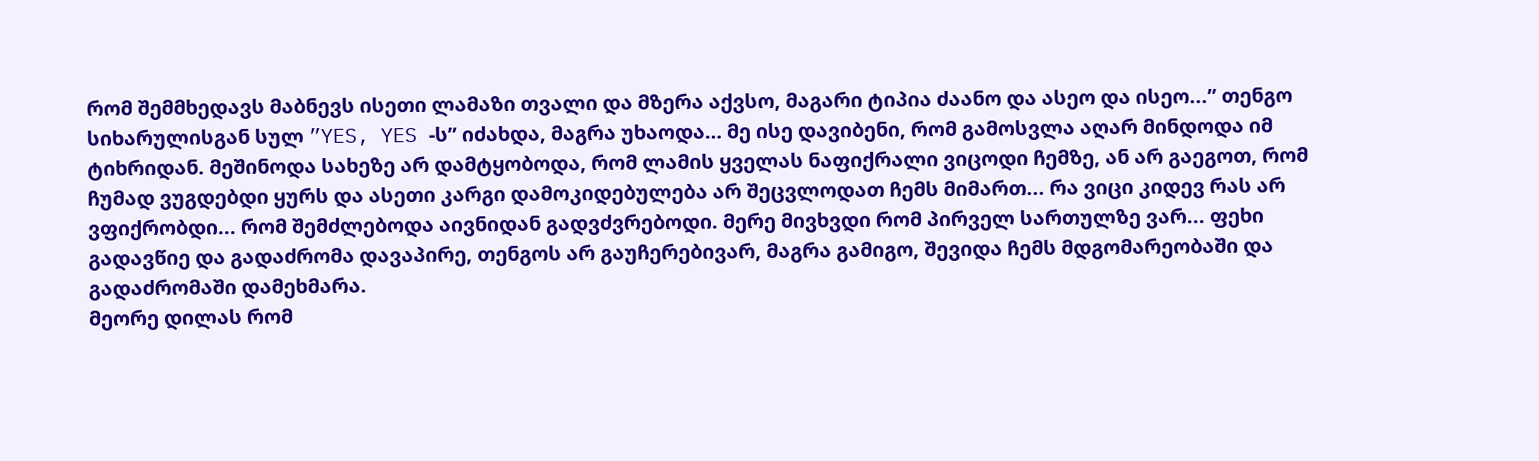რომ შემმხედავს მაბნევს ისეთი ლამაზი თვალი და მზერა აქვსო, მაგარი ტიპია ძაანო და ასეო და ისეო...” თენგო სიხარულისგან სულ ”YES, YES -ს” იძახდა, მაგრა უხაოდა… მე ისე დავიბენი, რომ გამოსვლა აღარ მინდოდა იმ ტიხრიდან. მეშინოდა სახეზე არ დამტყობოდა, რომ ლამის ყველას ნაფიქრალი ვიცოდი ჩემზე, ან არ გაეგოთ, რომ ჩუმად ვუგდებდი ყურს და ასეთი კარგი დამოკიდებულება არ შეცვლოდათ ჩემს მიმართ... რა ვიცი კიდევ რას არ ვფიქრობდი... რომ შემძლებოდა აივნიდან გადვძვრებოდი. მერე მივხვდი რომ პირველ სართულზე ვარ... ფეხი გადავწიე და გადაძრომა დავაპირე, თენგოს არ გაუჩერებივარ, მაგრა გამიგო, შევიდა ჩემს მდგომარეობაში და გადაძრომაში დამეხმარა.
მეორე დილას რომ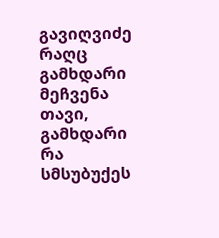გავიღვიძე რაღც გამხდარი მეჩვენა თავი, გამხდარი რა სმსუბუქეს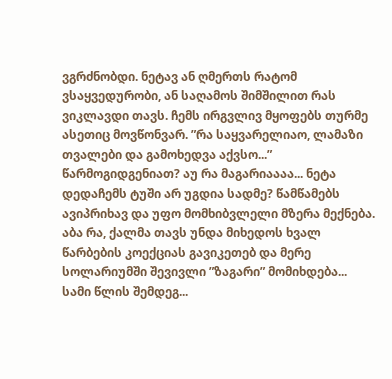ვგრძნობდი. ნეტავ ან ღმერთს რატომ ვსაყვედურობი, ან საღამოს შიმშილით რას ვიკლავდი თავს. ჩემს ირგვლივ მყოფებს თურმე ასეთიც მოვწონვარ. ”რა საყვარელიაო, ლამაზი თვალები და გამოხედვა აქვსო...” წარმოგიდგენიათ? აუ რა მაგარიაააა... ნეტა დედაჩემს ტუში არ უგდია სადმე? წამწამებს ავიპრიხავ და უფო მომხიბვლელი მზერა მექნება. აბა რა, ქალმა თავს უნდა მიხედოს ხვალ წარბების კოექციას გავიკეთებ და მერე სოლარიუმში შევივლი ”ზაგარი” მომიხდება...
სამი წლის შემდეგ...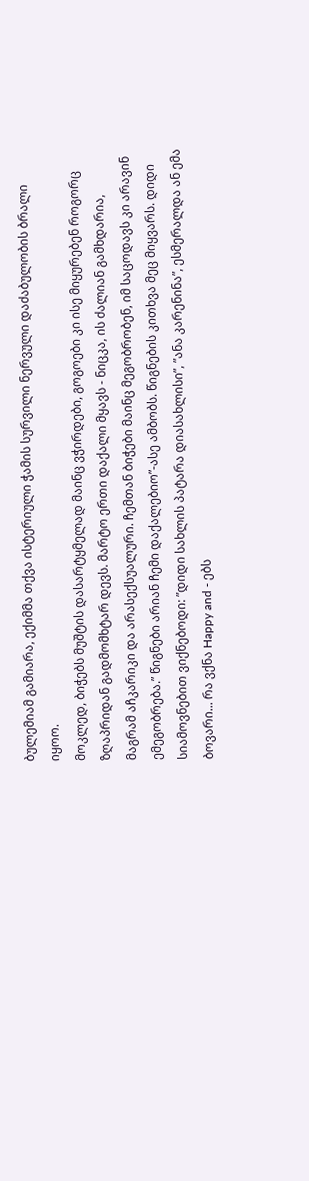ბულემიამ გამიარა, ექიმმა თქვა ისტერიული ჭამის სურვილი ნერვული დაძაბულობის ბრალი იყოო.
მოკლედ, ბიჭებს მუშტის დასარტყმელად მაინც ვჭირდები, გოგოები კი ისე მიყურებენ როგორც ზღაპრიდან გადმომხტარ დევს. მარტო ერთი დაქალი მყავს - ნიცკა, ის ძალიან გამხდარია, მაგრამ აჩკარიკი და არასექსუალური. ჩემთან ბიჭები მაინც მეგობრობენ, იმ საცოდავს კი არავინ ემეგობრება.” წიგნები არიან ჩემი დაქალებიო”-ასე ამბობს. წიგნების კითხვა მეც მიყვარს. დიდი სიამოვნებით ვიქნებოდი: ”დიდი სახლის პატარა დიასახლისი”, ”ანა კარენინა”, ესმერალდა ან ემა ბოვარი... რა ვქნა Happy and - ებს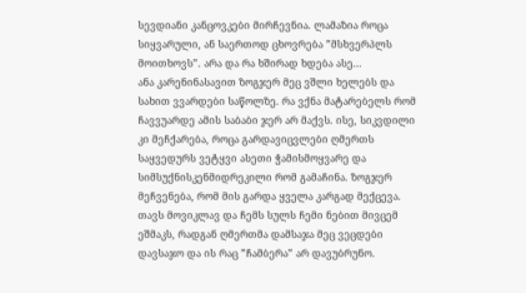სევდიანი კანცოვკები მირჩევნია. ლამაზია როცა სიყვარული, ან საერთოდ ცხოვრება ”მსხვერპლს მოითხოვს”. არა და რა ხშირად ხდება ასე...
ანა კარენინასავით ზოგჯერ მეც ვშლი ხელებს და სახით ვვარდები საწოლზე. რა ვქნა მატარებელს რომ ჩავვუარდე ამის საბაბი ჯერ არ მაქვს. ისე, სიკვდილი კი მეჩქარება, როცა გარდავიცვლები ღმერთს საყვედურს ვეტყვი ასეთი ჭამისმოყვარე და სიმსუქნისკენმიდრეკილი რომ გამაჩინა. ზოგჯერ მეჩვენება, რომ მის გარდა ყველა კარგად მექცევა. თავს მოვიკლავ და ჩემს სულს ჩემი ნებით მივცემ ეშმაკს, რადგან ღმერთმა დამსაჯა მეც ვეცდები დავსაჯო და ის რაც ”ჩამბერა” არ დავუბრუნო.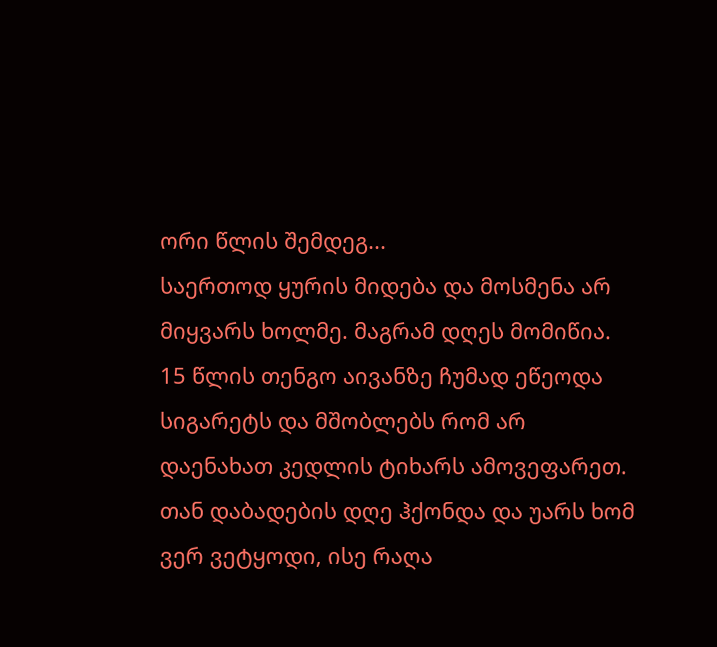ორი წლის შემდეგ...
საერთოდ ყურის მიდება და მოსმენა არ მიყვარს ხოლმე. მაგრამ დღეს მომიწია. 15 წლის თენგო აივანზე ჩუმად ეწეოდა სიგარეტს და მშობლებს რომ არ დაენახათ კედლის ტიხარს ამოვეფარეთ. თან დაბადების დღე ჰქონდა და უარს ხომ ვერ ვეტყოდი, ისე რაღა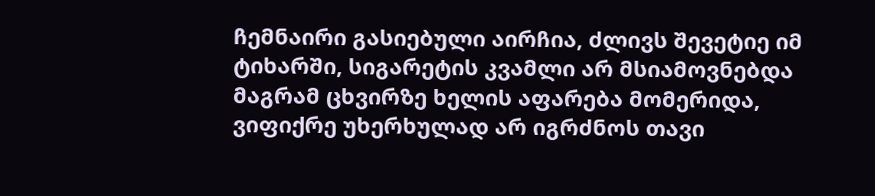ჩემნაირი გასიებული აირჩია, ძლივს შევეტიე იმ ტიხარში, სიგარეტის კვამლი არ მსიამოვნებდა მაგრამ ცხვირზე ხელის აფარება მომერიდა, ვიფიქრე უხერხულად არ იგრძნოს თავი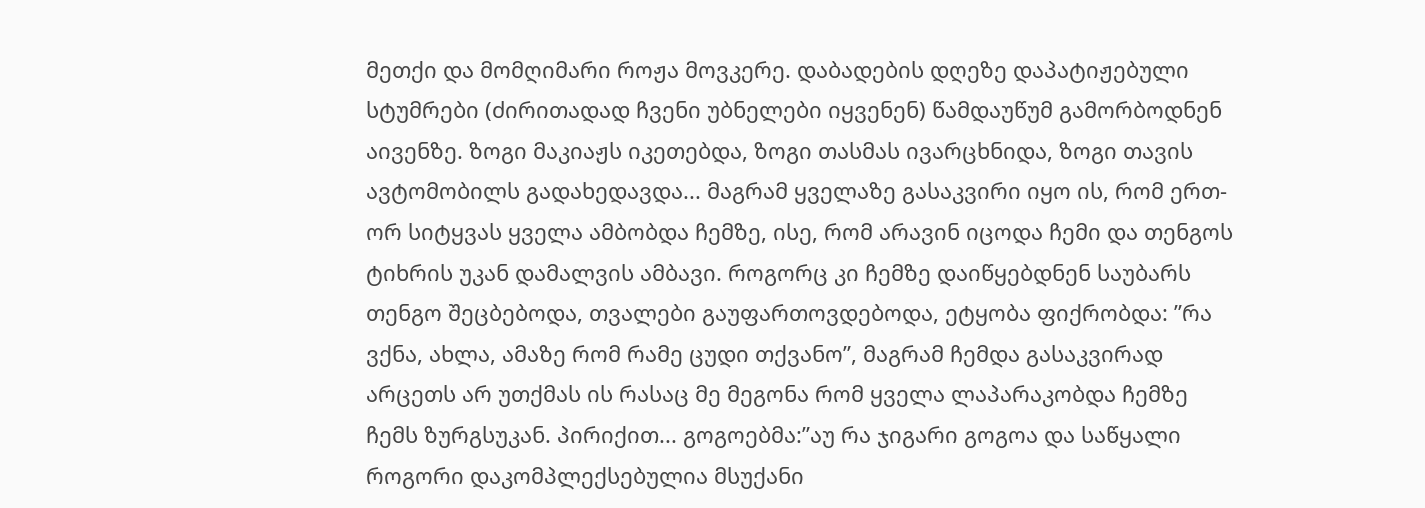მეთქი და მომღიმარი როჟა მოვკერე. დაბადების დღეზე დაპატიჟებული სტუმრები (ძირითადად ჩვენი უბნელები იყვენენ) წამდაუწუმ გამორბოდნენ აივენზე. ზოგი მაკიაჟს იკეთებდა, ზოგი თასმას ივარცხნიდა, ზოგი თავის ავტომობილს გადახედავდა... მაგრამ ყველაზე გასაკვირი იყო ის, რომ ერთ-ორ სიტყვას ყველა ამბობდა ჩემზე, ისე, რომ არავინ იცოდა ჩემი და თენგოს ტიხრის უკან დამალვის ამბავი. როგორც კი ჩემზე დაიწყებდნენ საუბარს თენგო შეცბებოდა, თვალები გაუფართოვდებოდა, ეტყობა ფიქრობდა: ”რა ვქნა, ახლა, ამაზე რომ რამე ცუდი თქვანო”, მაგრამ ჩემდა გასაკვირად არცეთს არ უთქმას ის რასაც მე მეგონა რომ ყველა ლაპარაკობდა ჩემზე ჩემს ზურგსუკან. პირიქით... გოგოებმა:”აუ რა ჯიგარი გოგოა და საწყალი როგორი დაკომპლექსებულია მსუქანი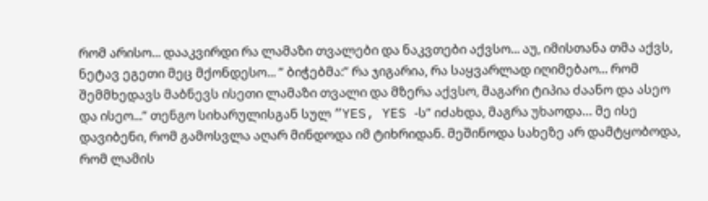რომ არისო... დააკვირდი რა ლამაზი თვალები და ნაკვთები აქვსო... აუ, იმისთანა თმა აქვს, ნეტავ ეგეთი მეც მქონდესო... ” ბიჭებმა:” რა ჯიგარია, რა საყვარლად იღიმებაო... რომ შემმხედავს მაბნევს ისეთი ლამაზი თვალი და მზერა აქვსო, მაგარი ტიპია ძაანო და ასეო და ისეო...” თენგო სიხარულისგან სულ ”YES, YES -ს” იძახდა, მაგრა უხაოდა… მე ისე დავიბენი, რომ გამოსვლა აღარ მინდოდა იმ ტიხრიდან. მეშინოდა სახეზე არ დამტყობოდა, რომ ლამის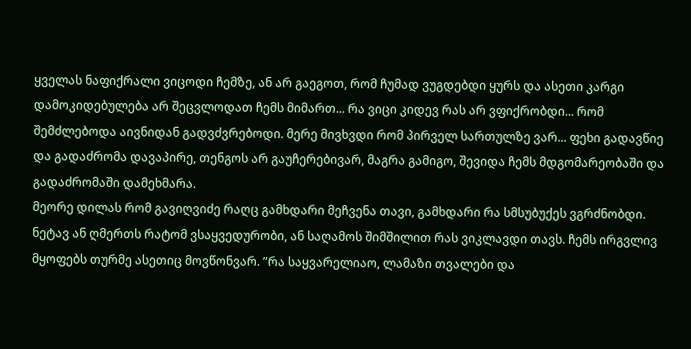ყველას ნაფიქრალი ვიცოდი ჩემზე, ან არ გაეგოთ, რომ ჩუმად ვუგდებდი ყურს და ასეთი კარგი დამოკიდებულება არ შეცვლოდათ ჩემს მიმართ... რა ვიცი კიდევ რას არ ვფიქრობდი... რომ შემძლებოდა აივნიდან გადვძვრებოდი. მერე მივხვდი რომ პირველ სართულზე ვარ... ფეხი გადავწიე და გადაძრომა დავაპირე, თენგოს არ გაუჩერებივარ, მაგრა გამიგო, შევიდა ჩემს მდგომარეობაში და გადაძრომაში დამეხმარა.
მეორე დილას რომ გავიღვიძე რაღც გამხდარი მეჩვენა თავი, გამხდარი რა სმსუბუქეს ვგრძნობდი. ნეტავ ან ღმერთს რატომ ვსაყვედურობი, ან საღამოს შიმშილით რას ვიკლავდი თავს. ჩემს ირგვლივ მყოფებს თურმე ასეთიც მოვწონვარ. ”რა საყვარელიაო, ლამაზი თვალები და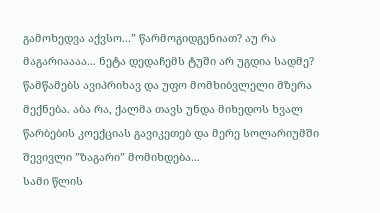გამოხედვა აქვსო...” წარმოგიდგენიათ? აუ რა მაგარიაააა... ნეტა დედაჩემს ტუში არ უგდია სადმე? წამწამებს ავიპრიხავ და უფო მომხიბვლელი მზერა მექნება. აბა რა, ქალმა თავს უნდა მიხედოს ხვალ წარბების კოექციას გავიკეთებ და მერე სოლარიუმში შევივლი ”ზაგარი” მომიხდება...
სამი წლის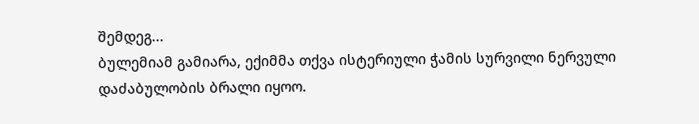შემდეგ...
ბულემიამ გამიარა, ექიმმა თქვა ისტერიული ჭამის სურვილი ნერვული დაძაბულობის ბრალი იყოო.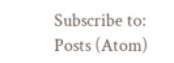Subscribe to:
Posts (Atom)